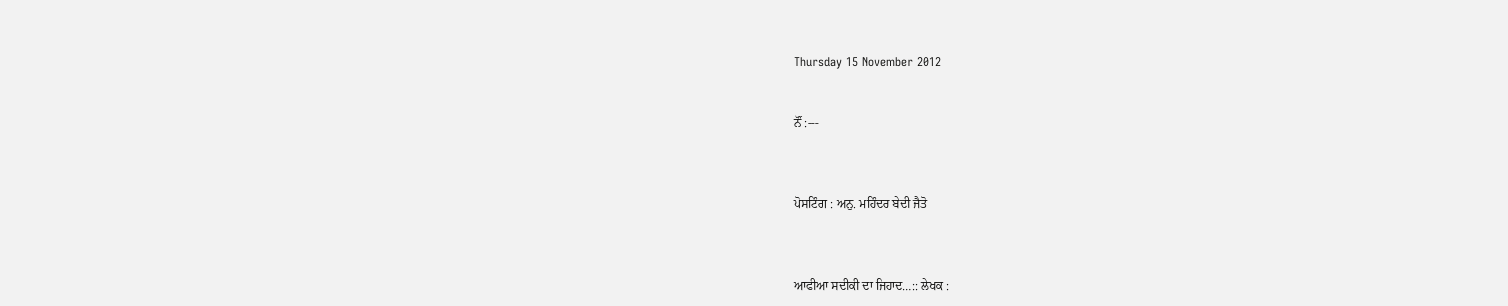Thursday 15 November 2012


ਨੌਂ :---



ਪੋਸਟਿੰਗ : ਅਨੁ. ਮਹਿੰਦਰ ਬੇਦੀ ਜੈਤੋ



ਆਫੀਆ ਸਦੀਕੀ ਦਾ ਜਿਹਾਦ…:: ਲੇਖਕ :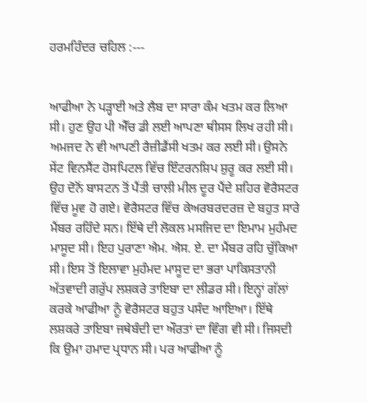ਹਰਮਹਿੰਦਰ ਚਹਿਲ :---


ਆਫੀਆ ਨੇ ਪੜ੍ਹਾਈ ਅਤੇ ਲੈਬ ਦਾ ਸਾਰਾ ਕੰਮ ਖਤਮ ਕਰ ਲਿਆ ਸੀ। ਹੁਣ ਉਹ ਪੀ ਐੱਚ ਡੀ ਲਈ ਆਪਣਾ ਥੀਸਸ ਲਿਖ ਰਹੀ ਸੀ। ਅਮਜਦ ਨੇ ਵੀ ਆਪਣੀ ਰੈਜ਼ੀਡੈਂਸੀ ਖਤਮ ਕਰ ਲਈ ਸੀ। ਉਸਨੇ ਸੇਂਟ ਵਿਨਸੈਂਟ ਹੋਸਪਿਟਲ ਵਿੱਚ ਇੰਟਰਨਸ਼ਿਪ ਸ਼ੁਰੂ ਕਰ ਲਈ ਸੀ। ਉਹ ਦੋਨੋਂ ਬਾਸਟਨ ਤੋਂ ਪੈਂਤੀ ਚਾਲੀ ਮੀਲ ਦੂਰ ਪੈਂਦੇ ਸ਼ਹਿਰ ਵੋਰੈਸਟਰ ਵਿੱਚ ਮੂਵ ਹੋ ਗਏ। ਵੋਰੈਸਟਰ ਵਿੱਚ ਕੇਅਰਬਰਦਰਜ਼ ਦੇ ਬਹੁਤ ਸਾਰੇ ਮੈਂਬਰ ਰਹਿੰਦੇ ਸਨ। ਇੱਥੇ ਦੀ ਲੋਕਲ ਮਸਜਿਦ ਦਾ ਇਮਾਮ ਮੁਹੰਮਦ ਮਾਸੂਦ ਸੀ। ਇਹ ਪੁਰਾਣਾ ਐਮ. ਐਸ. ਏ. ਦਾ ਮੈਂਬਰ ਰਹਿ ਚੁੱਕਿਆ ਸੀ। ਇਸ ਤੋਂ ਇਲਾਵਾ ਮੁਹੰਮਦ ਮਾਸੂਦ ਦਾ ਭਰਾ ਪਾਕਿਸਤਾਨੀ ਅੱਤਵਾਦੀ ਗਰੁੱਪ ਲਸ਼ਕਰੇ ਤਾਇਬਾ ਦਾ ਲੀਡਰ ਸੀ। ਇਨ੍ਹਾਂ ਗੱਲਾਂ ਕਰਕੇ ਆਫੀਆ ਨੂੰ ਵੋਰੈਸਟਰ ਬਹੁਤ ਪਸੰਦ ਆਇਆ। ਇੱਥੇ ਲਸ਼ਕਰੇ ਤਾਇਬਾ ਜਥੇਬੰਦੀ ਦਾ ਔਰਤਾਂ ਦਾ ਵਿੰਗ ਵੀ ਸੀ। ਜਿਸਦੀ ਕਿ ਉਮਾ ਹਮਾਦ ਪ੍ਰਧਾਨ ਸੀ। ਪਰ ਆਫੀਆ ਨੂੰ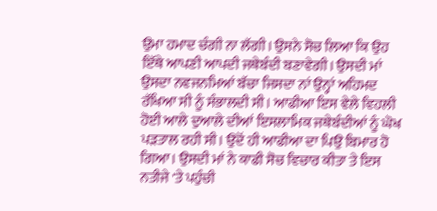ਉਮਾ ਹਮਾਦ ਚੰਗੀ ਨਾ ਲੱਗੀ। ਉਸਨੇ ਸੋਚ ਲਿਆ ਕਿ ਉਹ ਇੱਥੇ ਆਪਣੀ ਆਪਦੀ ਜਥੇਬੰਦੀ ਬਣਾਵੇਗੀ। ਉਸਦੀ ਮਾਂ ਉਸਦਾ ਨਵਜਨਮਿਆਂ ਬੱਚਾ ਜਿਸਦਾ ਨਾਂ ਉਨ੍ਹਾਂ ਅਹਿਮਦ ਰੱਖਿਆ ਸੀ ਨੂੰ ਸੰਭਾਲਦੀ ਸੀ। ਆਫੀਆ ਇਸ ਵੇਲੇ ਵਿਹਲੀ ਹੋਈ ਆਲੇ ਦੁਆਲੇ ਦੀਆਂ ਇਸਲਾਮਿਕ ਜਥੇਬੰਦੀਆਂ ਨੂੰ ਘੋਖ ਪੜਤਾਲ ਰਹੀ ਸੀ। ਉਦੋਂ ਹੀ ਆਫੀਆ ਦਾ ਪਿਉ ਬਿਮਾਰ ਹੋ ਗਿਆ। ਉਸਦੀ ਮਾਂ ਨੇ ਕਾਫੀ ਸੋਚ ਵਿਚਾਰ ਕੀਤਾ ਤੇ ਇਸ ਨਤੀਜੇ 'ਤੇ ਪਹੁੰਚੀ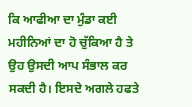ਕਿ ਆਫੀਆ ਦਾ ਮੁੰਡਾ ਕਈ ਮਹੀਨਿਆਂ ਦਾ ਹੋ ਚੁੱਕਿਆ ਹੈ ਤੇ ਉਹ ਉਸਦੀ ਆਪ ਸੰਭਾਲ ਕਰ ਸਕਦੀ ਹੈ। ਇਸਦੇ ਅਗਲੇ ਹਫਤੇ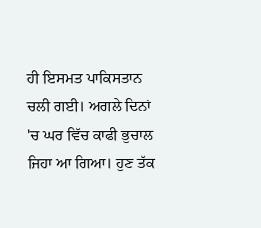ਹੀ ਇਸਮਤ ਪਾਕਿਸਤਾਨ ਚਲੀ ਗਈ। ਅਗਲੇ ਦਿਨਾਂ 'ਚ ਘਰ ਵਿੱਚ ਕਾਫੀ ਭੁਚਾਲ ਜਿਹਾ ਆ ਗਿਆ। ਹੁਣ ਤੱਕ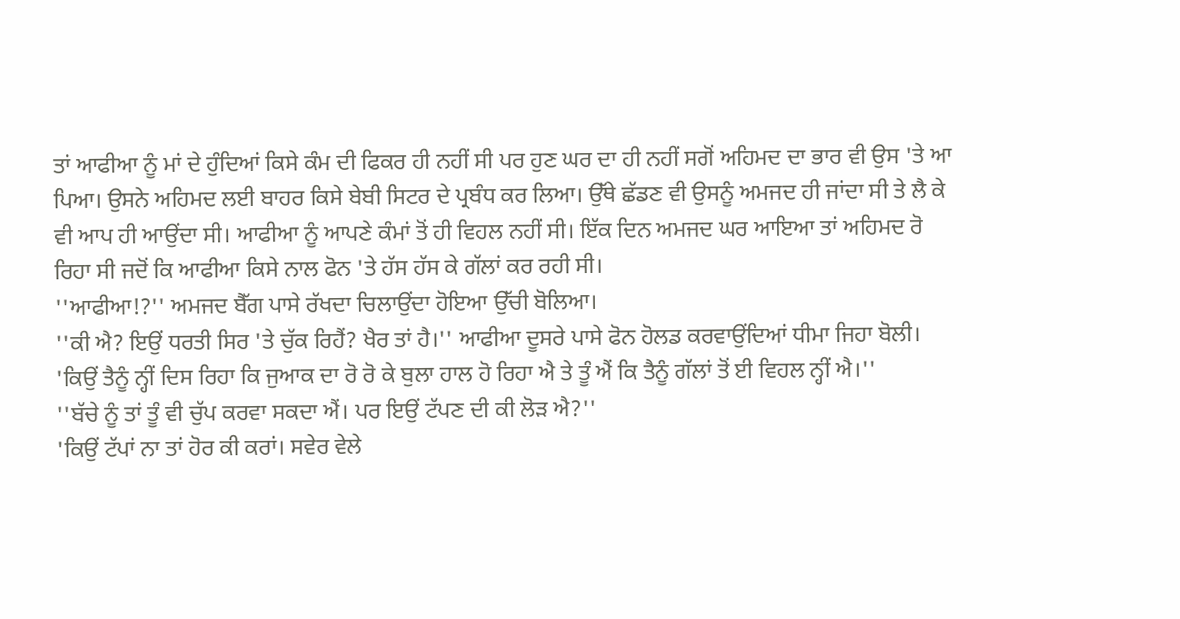ਤਾਂ ਆਫੀਆ ਨੂੰ ਮਾਂ ਦੇ ਹੁੰਦਿਆਂ ਕਿਸੇ ਕੰਮ ਦੀ ਫਿਕਰ ਹੀ ਨਹੀਂ ਸੀ ਪਰ ਹੁਣ ਘਰ ਦਾ ਹੀ ਨਹੀਂ ਸਗੋਂ ਅਹਿਮਦ ਦਾ ਭਾਰ ਵੀ ਉਸ 'ਤੇ ਆ ਪਿਆ। ਉਸਨੇ ਅਹਿਮਦ ਲਈ ਬਾਹਰ ਕਿਸੇ ਬੇਬੀ ਸਿਟਰ ਦੇ ਪ੍ਰਬੰਧ ਕਰ ਲਿਆ। ਉੱਥੇ ਛੱਡਣ ਵੀ ਉਸਨੂੰ ਅਮਜਦ ਹੀ ਜਾਂਦਾ ਸੀ ਤੇ ਲੈ ਕੇ ਵੀ ਆਪ ਹੀ ਆਉਂਦਾ ਸੀ। ਆਫੀਆ ਨੂੰ ਆਪਣੇ ਕੰਮਾਂ ਤੋਂ ਹੀ ਵਿਹਲ ਨਹੀਂ ਸੀ। ਇੱਕ ਦਿਨ ਅਮਜਦ ਘਰ ਆਇਆ ਤਾਂ ਅਹਿਮਦ ਰੋ ਰਿਹਾ ਸੀ ਜਦੋਂ ਕਿ ਆਫੀਆ ਕਿਸੇ ਨਾਲ ਫੋਨ 'ਤੇ ਹੱਸ ਹੱਸ ਕੇ ਗੱਲਾਂ ਕਰ ਰਹੀ ਸੀ।
''ਆਫੀਆ!?'' ਅਮਜਦ ਬੈੱਗ ਪਾਸੇ ਰੱਖਦਾ ਚਿਲਾਉਂਦਾ ਹੋਇਆ ਉੱਚੀ ਬੋਲਿਆ।
''ਕੀ ਐ? ਇਉਂ ਧਰਤੀ ਸਿਰ 'ਤੇ ਚੁੱਕ ਰਿਹੈਂ? ਖੈਰ ਤਾਂ ਹੈ।'' ਆਫੀਆ ਦੂਸਰੇ ਪਾਸੇ ਫੋਨ ਹੋਲਡ ਕਰਵਾਉਂਦਿਆਂ ਧੀਮਾ ਜਿਹਾ ਬੋਲੀ।
'ਕਿਉਂ ਤੈਨੂੰ ਨ੍ਹੀਂ ਦਿਸ ਰਿਹਾ ਕਿ ਜੁਆਕ ਦਾ ਰੋ ਰੋ ਕੇ ਬੁਲਾ ਹਾਲ ਹੋ ਰਿਹਾ ਐ ਤੇ ਤੂੰ ਐਂ ਕਿ ਤੈਨੂੰ ਗੱਲਾਂ ਤੋਂ ਈ ਵਿਹਲ ਨ੍ਹੀਂ ਐ।''
''ਬੱਚੇ ਨੂੰ ਤਾਂ ਤੂੰ ਵੀ ਚੁੱਪ ਕਰਵਾ ਸਕਦਾ ਐਂ। ਪਰ ਇਉਂ ਟੱਪਣ ਦੀ ਕੀ ਲੋੜ ਐ?''
'ਕਿਉਂ ਟੱਪਾਂ ਨਾ ਤਾਂ ਹੋਰ ਕੀ ਕਰਾਂ। ਸਵੇਰ ਵੇਲੇ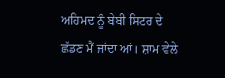ਅਹਿਮਦ ਨੂੰ ਬੇਬੀ ਸਿਟਰ ਦੇ ਛੱਡਣ ਮੈਂ ਜਾਂਦਾ ਆਂ। ਸ਼ਾਮ ਵੇਲੇ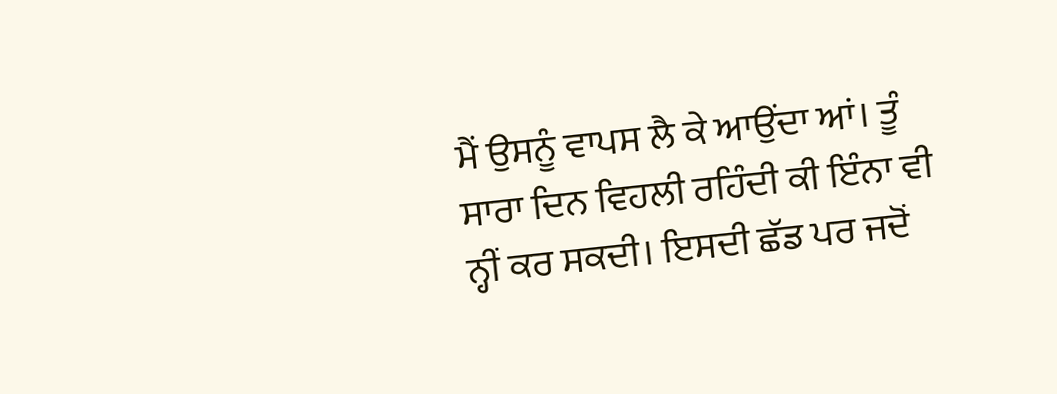ਮੈਂ ਉਸਨੂੰ ਵਾਪਸ ਲੈ ਕੇ ਆਉਂਦਾ ਆਂ। ਤੂੰ ਸਾਰਾ ਦਿਨ ਵਿਹਲੀ ਰਹਿੰਦੀ ਕੀ ਇੰਨਾ ਵੀ ਨ੍ਹੀਂ ਕਰ ਸਕਦੀ। ਇਸਦੀ ਛੱਡ ਪਰ ਜਦੋਂ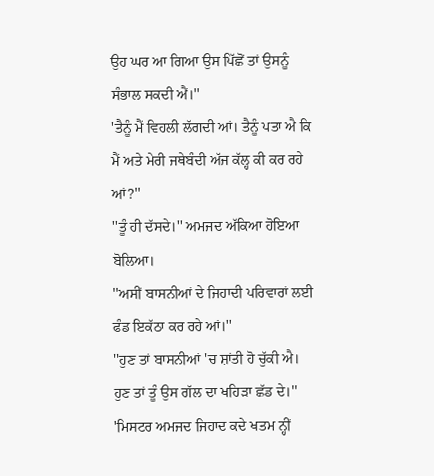ਉਹ ਘਰ ਆ ਗਿਆ ਉਸ ਪਿੱਛੋਂ ਤਾਂ ਉਸਨੂੰ ਸੰਭਾਲ ਸਕਦੀ ਐਂ।''
'ਤੈਨੂੰ ਮੈਂ ਵਿਹਲੀ ਲੱਗਦੀ ਆਂ। ਤੈਨੂੰ ਪਤਾ ਐ ਕਿ ਮੈਂ ਅਤੇ ਮੇਰੀ ਜਥੇਬੰਦੀ ਅੱਜ ਕੱਲ੍ਹ ਕੀ ਕਰ ਰਹੇ ਆਂ?''
''ਤੂੰ ਹੀ ਦੱਸਦੇ।'' ਅਮਜਦ ਅੱਕਿਆ ਹੋਇਆ ਬੋਲਿਆ।
''ਅਸੀਂ ਬਾਸਨੀਆਂ ਦੇ ਜਿਹਾਦੀ ਪਰਿਵਾਰਾਂ ਲਈ ਫੰਡ ਇਕੱਠਾ ਕਰ ਰਹੇ ਆਂ।''
''ਹੁਣ ਤਾਂ ਬਾਸਨੀਆਂ 'ਚ ਸ਼ਾਂਤੀ ਹੋ ਚੁੱਕੀ ਐ। ਹੁਣ ਤਾਂ ਤੂੰ ਉਸ ਗੱਲ ਦਾ ਖਹਿੜਾ ਛੱਡ ਦੇ।''
'ਮਿਸਟਰ ਅਮਜਦ ਜਿਹਾਦ ਕਦੇ ਖਤਮ ਨ੍ਹੀਂ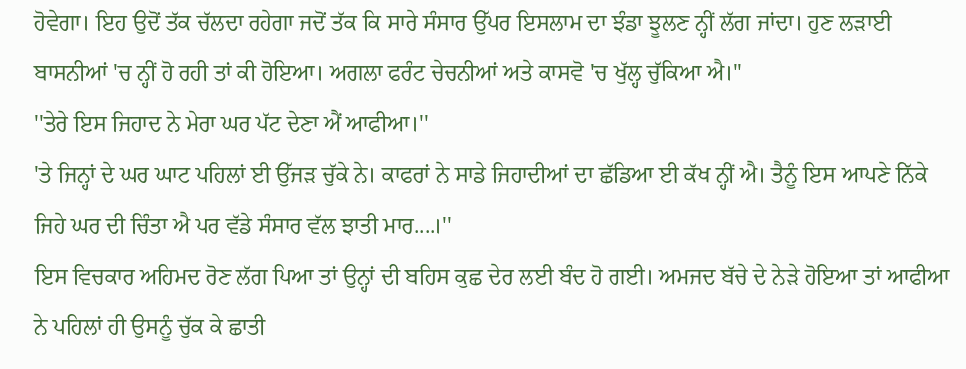ਹੋਵੇਗਾ। ਇਹ ਉਦੋਂ ਤੱਕ ਚੱਲਦਾ ਰਹੇਗਾ ਜਦੋਂ ਤੱਕ ਕਿ ਸਾਰੇ ਸੰਸਾਰ ਉੱਪਰ ਇਸਲਾਮ ਦਾ ਝੰਡਾ ਝੂਲਣ ਨ੍ਹੀਂ ਲੱਗ ਜਾਂਦਾ। ਹੁਣ ਲੜਾਈ ਬਾਸਨੀਆਂ 'ਚ ਨ੍ਹੀਂ ਹੋ ਰਹੀ ਤਾਂ ਕੀ ਹੋਇਆ। ਅਗਲਾ ਫਰੰਟ ਚੇਚਨੀਆਂ ਅਤੇ ਕਾਸਵੋ 'ਚ ਖੁੱਲ੍ਹ ਚੁੱਕਿਆ ਐ।''
''ਤੇਰੇ ਇਸ ਜਿਹਾਦ ਨੇ ਮੇਰਾ ਘਰ ਪੱਟ ਦੇਣਾ ਐਂ ਆਫੀਆ।''
'ਤੇ ਜਿਨ੍ਹਾਂ ਦੇ ਘਰ ਘਾਟ ਪਹਿਲਾਂ ਈ ਉੱਜੜ ਚੁੱਕੇ ਨੇ। ਕਾਫਰਾਂ ਨੇ ਸਾਡੇ ਜਿਹਾਦੀਆਂ ਦਾ ਛੱਡਿਆ ਈ ਕੱਖ ਨ੍ਹੀਂ ਐ। ਤੈਨੂੰ ਇਸ ਆਪਣੇ ਨਿੱਕੇ ਜਿਹੇ ਘਰ ਦੀ ਚਿੰਤਾ ਐ ਪਰ ਵੱਡੇ ਸੰਸਾਰ ਵੱਲ ਝਾਤੀ ਮਾਰ....।''
ਇਸ ਵਿਚਕਾਰ ਅਹਿਮਦ ਰੋਣ ਲੱਗ ਪਿਆ ਤਾਂ ਉਨ੍ਹਾਂ ਦੀ ਬਹਿਸ ਕੁਛ ਦੇਰ ਲਈ ਬੰਦ ਹੋ ਗਈ। ਅਮਜਦ ਬੱਚੇ ਦੇ ਨੇੜੇ ਹੋਇਆ ਤਾਂ ਆਫੀਆ ਨੇ ਪਹਿਲਾਂ ਹੀ ਉਸਨੂੰ ਚੁੱਕ ਕੇ ਛਾਤੀ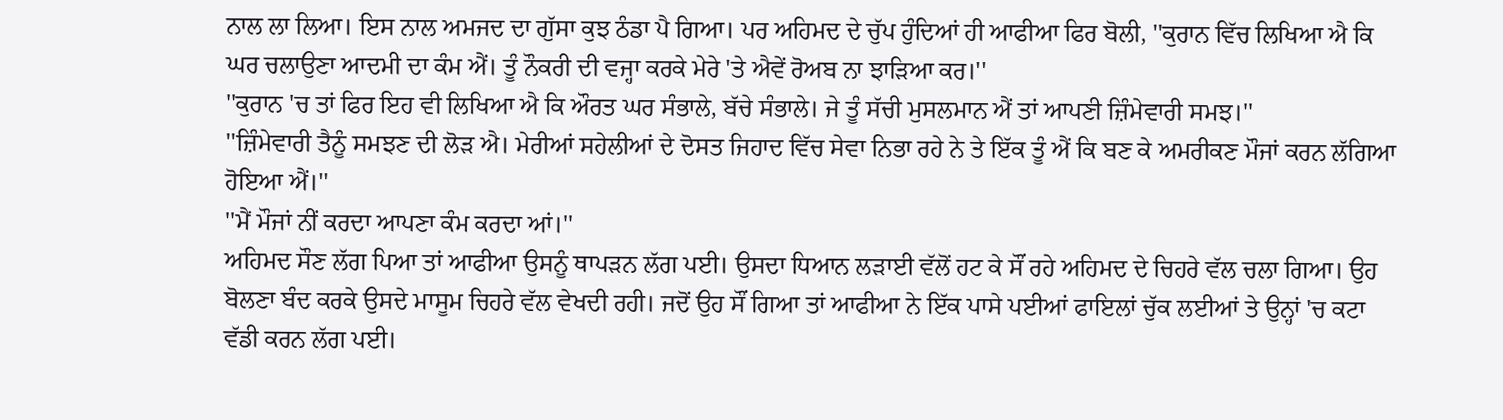ਨਾਲ ਲਾ ਲਿਆ। ਇਸ ਨਾਲ ਅਮਜਦ ਦਾ ਗੁੱਸਾ ਕੁਝ ਠੰਡਾ ਪੈ ਗਿਆ। ਪਰ ਅਹਿਮਦ ਦੇ ਚੁੱਪ ਹੁੰਦਿਆਂ ਹੀ ਆਫੀਆ ਫਿਰ ਬੋਲੀ, ''ਕੁਰਾਨ ਵਿੱਚ ਲਿਖਿਆ ਐ ਕਿ ਘਰ ਚਲਾਉਣਾ ਆਦਮੀ ਦਾ ਕੰਮ ਐਂ। ਤੂੰ ਨੌਕਰੀ ਦੀ ਵਜ੍ਹਾ ਕਰਕੇ ਮੇਰੇ 'ਤੇ ਐਵੇਂ ਰੋਅਬ ਨਾ ਝਾੜਿਆ ਕਰ।''
''ਕੁਰਾਨ 'ਚ ਤਾਂ ਫਿਰ ਇਹ ਵੀ ਲਿਖਿਆ ਐ ਕਿ ਔਰਤ ਘਰ ਸੰਭਾਲੇ, ਬੱਚੇ ਸੰਭਾਲੇ। ਜੇ ਤੂੰ ਸੱਚੀ ਮੁਸਲਮਾਨ ਐਂ ਤਾਂ ਆਪਣੀ ਜ਼ਿੰਮੇਵਾਰੀ ਸਮਝ।''
''ਜ਼ਿੰਮੇਵਾਰੀ ਤੈਨੂੰ ਸਮਝਣ ਦੀ ਲੋੜ ਐ। ਮੇਰੀਆਂ ਸਹੇਲੀਆਂ ਦੇ ਦੋਸਤ ਜਿਹਾਦ ਵਿੱਚ ਸੇਵਾ ਨਿਭਾ ਰਹੇ ਨੇ ਤੇ ਇੱਕ ਤੂੰ ਐਂ ਕਿ ਬਣ ਕੇ ਅਮਰੀਕਣ ਮੌਜਾਂ ਕਰਨ ਲੱਗਿਆ ਹੋਇਆ ਐਂ।''
''ਮੈਂ ਮੌਜਾਂ ਨੀਂ ਕਰਦਾ ਆਪਣਾ ਕੰਮ ਕਰਦਾ ਆਂ।''
ਅਹਿਮਦ ਸੌਣ ਲੱਗ ਪਿਆ ਤਾਂ ਆਫੀਆ ਉਸਨੂੰ ਥਾਪੜਨ ਲੱਗ ਪਈ। ਉਸਦਾ ਧਿਆਨ ਲੜਾਈ ਵੱਲੋਂ ਹਟ ਕੇ ਸੌਂ ਰਹੇ ਅਹਿਮਦ ਦੇ ਚਿਹਰੇ ਵੱਲ ਚਲਾ ਗਿਆ। ਉਹ ਬੋਲਣਾ ਬੰਦ ਕਰਕੇ ਉਸਦੇ ਮਾਸੂਮ ਚਿਹਰੇ ਵੱਲ ਵੇਖਦੀ ਰਹੀ। ਜਦੋਂ ਉਹ ਸੌਂ ਗਿਆ ਤਾਂ ਆਫੀਆ ਨੇ ਇੱਕ ਪਾਸੇ ਪਈਆਂ ਫਾਇਲਾਂ ਚੁੱਕ ਲਈਆਂ ਤੇ ਉਨ੍ਹਾਂ 'ਚ ਕਟਾ ਵੱਡੀ ਕਰਨ ਲੱਗ ਪਈ।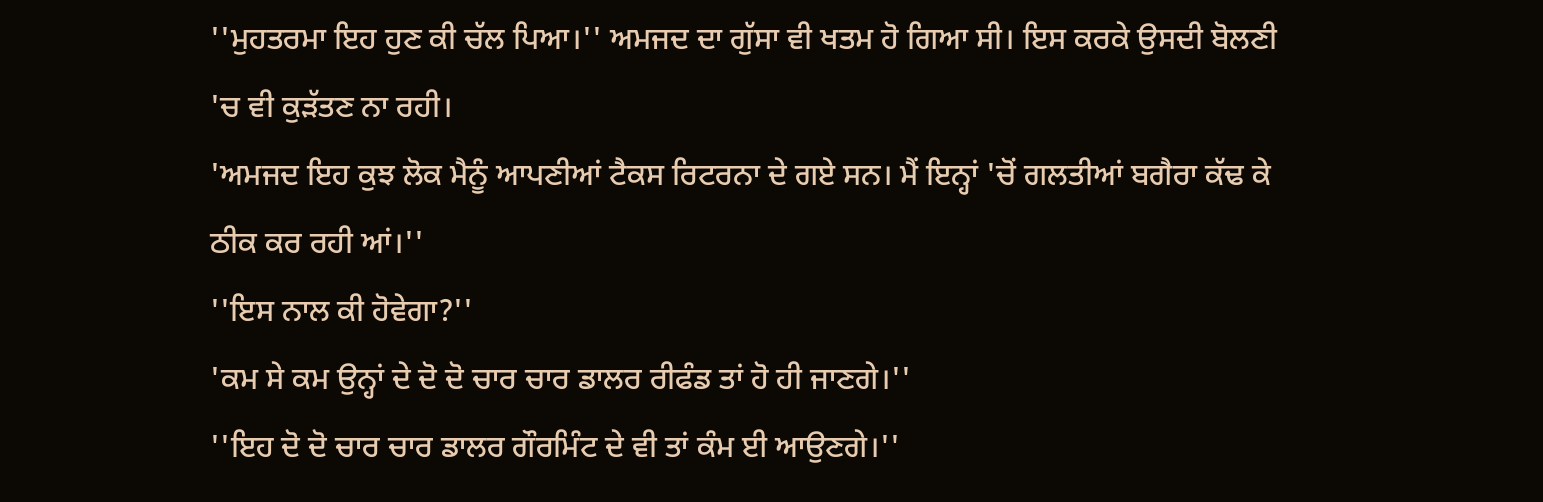''ਮੁਹਤਰਮਾ ਇਹ ਹੁਣ ਕੀ ਚੱਲ ਪਿਆ।'' ਅਮਜਦ ਦਾ ਗੁੱਸਾ ਵੀ ਖਤਮ ਹੋ ਗਿਆ ਸੀ। ਇਸ ਕਰਕੇ ਉਸਦੀ ਬੋਲਣੀ 'ਚ ਵੀ ਕੁੜੱਤਣ ਨਾ ਰਹੀ।
'ਅਮਜਦ ਇਹ ਕੁਝ ਲੋਕ ਮੈਨੂੰ ਆਪਣੀਆਂ ਟੈਕਸ ਰਿਟਰਨਾ ਦੇ ਗਏ ਸਨ। ਮੈਂ ਇਨ੍ਹਾਂ 'ਚੋਂ ਗਲਤੀਆਂ ਬਗੈਰਾ ਕੱਢ ਕੇ ਠੀਕ ਕਰ ਰਹੀ ਆਂ।''
''ਇਸ ਨਾਲ ਕੀ ਹੋਵੇਗਾ?''
'ਕਮ ਸੇ ਕਮ ਉਨ੍ਹਾਂ ਦੇ ਦੋ ਦੋ ਚਾਰ ਚਾਰ ਡਾਲਰ ਰੀਫੰਡ ਤਾਂ ਹੋ ਹੀ ਜਾਣਗੇ।''
''ਇਹ ਦੋ ਦੋ ਚਾਰ ਚਾਰ ਡਾਲਰ ਗੌਰਮਿੰਟ ਦੇ ਵੀ ਤਾਂ ਕੰਮ ਈ ਆਉਣਗੇ।''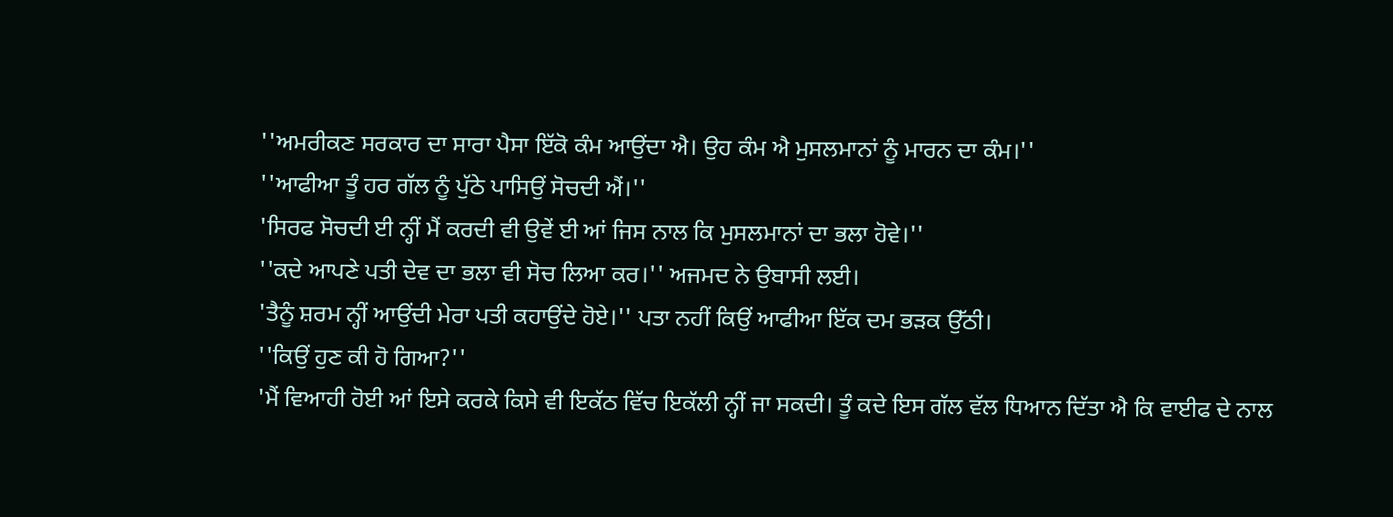''ਅਮਰੀਕਣ ਸਰਕਾਰ ਦਾ ਸਾਰਾ ਪੈਸਾ ਇੱਕੋ ਕੰਮ ਆਉਂਦਾ ਐ। ਉਹ ਕੰਮ ਐ ਮੁਸਲਮਾਨਾਂ ਨੂੰ ਮਾਰਨ ਦਾ ਕੰਮ।''
''ਆਫੀਆ ਤੂੰ ਹਰ ਗੱਲ ਨੂੰ ਪੁੱਠੇ ਪਾਸਿਉਂ ਸੋਚਦੀ ਐਂ।''
'ਸਿਰਫ ਸੋਚਦੀ ਈ ਨ੍ਹੀਂ ਮੈਂ ਕਰਦੀ ਵੀ ਉਵੇਂ ਈ ਆਂ ਜਿਸ ਨਾਲ ਕਿ ਮੁਸਲਮਾਨਾਂ ਦਾ ਭਲਾ ਹੋਵੇ।''
''ਕਦੇ ਆਪਣੇ ਪਤੀ ਦੇਵ ਦਾ ਭਲਾ ਵੀ ਸੋਚ ਲਿਆ ਕਰ।'' ਅਜਮਦ ਨੇ ਉਬਾਸੀ ਲਈ।
'ਤੈਨੂੰ ਸ਼ਰਮ ਨ੍ਹੀਂ ਆਉਂਦੀ ਮੇਰਾ ਪਤੀ ਕਹਾਉਂਦੇ ਹੋਏ।'' ਪਤਾ ਨਹੀਂ ਕਿਉਂ ਆਫੀਆ ਇੱਕ ਦਮ ਭੜਕ ਉੱਠੀ।
''ਕਿਉਂ ਹੁਣ ਕੀ ਹੋ ਗਿਆ?''
'ਮੈਂ ਵਿਆਹੀ ਹੋਈ ਆਂ ਇਸੇ ਕਰਕੇ ਕਿਸੇ ਵੀ ਇਕੱਠ ਵਿੱਚ ਇਕੱਲੀ ਨ੍ਹੀਂ ਜਾ ਸਕਦੀ। ਤੂੰ ਕਦੇ ਇਸ ਗੱਲ ਵੱਲ ਧਿਆਨ ਦਿੱਤਾ ਐ ਕਿ ਵਾਈਫ ਦੇ ਨਾਲ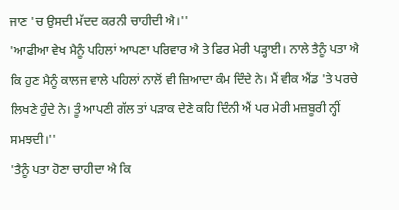ਜਾਣ 'ਚ ਉਸਦੀ ਮੱਦਦ ਕਰਨੀ ਚਾਹੀਦੀ ਐ।''
'ਆਫੀਆ ਵੇਖ ਮੈਨੂੰ ਪਹਿਲਾਂ ਆਪਣਾ ਪਰਿਵਾਰ ਐ ਤੇ ਫਿਰ ਮੇਰੀ ਪੜ੍ਹਾਈ। ਨਾਲੇ ਤੈਨੂੰ ਪਤਾ ਐ ਕਿ ਹੁਣ ਮੈਨੂੰ ਕਾਲਜ ਵਾਲੇ ਪਹਿਲਾਂ ਨਾਲੋਂ ਵੀ ਜ਼ਿਆਦਾ ਕੰਮ ਦਿੰਦੇ ਨੇ। ਮੈਂ ਵੀਕ ਐਂਡ 'ਤੇ ਪਰਚੇ ਲਿਖਣੇ ਹੁੰਦੇ ਨੇ। ਤੂੰ ਆਪਣੀ ਗੱਲ ਤਾਂ ਪੜਾਕ ਦੇਣੇ ਕਹਿ ਦਿੰਨੀ ਐਂ ਪਰ ਮੇਰੀ ਮਜ਼ਬੂਰੀ ਨ੍ਹੀਂ ਸਮਝਦੀ।''
'ਤੈਨੂੰ ਪਤਾ ਹੋਣਾ ਚਾਹੀਦਾ ਐ ਕਿ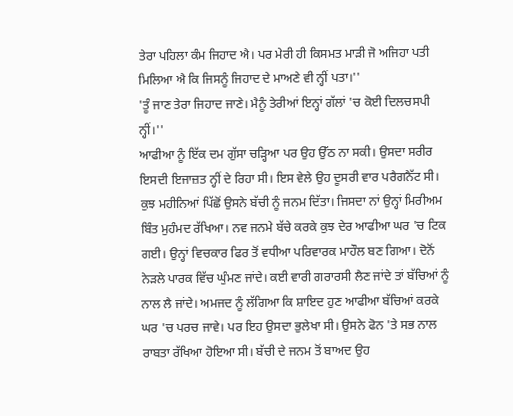ਤੇਰਾ ਪਹਿਲਾ ਕੰਮ ਜਿਹਾਦ ਐ। ਪਰ ਮੇਰੀ ਹੀ ਕਿਸਮਤ ਮਾੜੀ ਜੋ ਅਜਿਹਾ ਪਤੀ ਮਿਲਿਆ ਐ ਕਿ ਜਿਸਨੂੰ ਜਿਹਾਦ ਦੇ ਮਾਅਣੇ ਵੀ ਨ੍ਹੀਂ ਪਤਾ।''
'ਤੂੰ ਜਾਣ ਤੇਰਾ ਜਿਹਾਦ ਜਾਣੇ। ਮੈਨੂੰ ਤੇਰੀਆਂ ਇਨ੍ਹਾਂ ਗੱਲਾਂ 'ਚ ਕੋਈ ਦਿਲਚਸਪੀ ਨ੍ਹੀਂ।''
ਆਫੀਆ ਨੂੰ ਇੱਕ ਦਮ ਗੁੱਸਾ ਚੜ੍ਹਿਆ ਪਰ ਉਹ ਉੱਠ ਨਾ ਸਕੀ। ਉਸਦਾ ਸਰੀਰ ਇਸਦੀ ਇਜਾਜ਼ਤ ਨ੍ਹੀਂ ਦੇ ਰਿਹਾ ਸੀ। ਇਸ ਵੇਲੇ ਉਹ ਦੂਸਰੀ ਵਾਰ ਪਰੈਗਨੈੱਟ ਸੀ। ਕੁਝ ਮਹੀਨਿਆਂ ਪਿੱਛੋਂ ਉਸਨੇ ਬੱਚੀ ਨੂੰ ਜਨਮ ਦਿੱਤਾ। ਜਿਸਦਾ ਨਾਂ ਉਨ੍ਹਾਂ ਮਿਰੀਅਮ ਬਿੰਤ ਮੁਹੰਮਦ ਰੱਖਿਆ। ਨਵ ਜਨਮੇ ਬੱਚੇ ਕਰਕੇ ਕੁਝ ਦੇਰ ਆਫੀਆ ਘਰ 'ਚ ਟਿਕ ਗਈ। ਉਨ੍ਹਾਂ ਵਿਚਕਾਰ ਫਿਰ ਤੋਂ ਵਧੀਆ ਪਰਿਵਾਰਕ ਮਾਹੌਲ ਬਣ ਗਿਆ। ਦੋਨੋਂ ਨੇੜਲੇ ਪਾਰਕ ਵਿੱਚ ਘੁੰਮਣ ਜਾਂਦੇ। ਕਈ ਵਾਰੀ ਗਰਾਰਸੀ ਲੈਣ ਜਾਂਦੇ ਤਾਂ ਬੱਚਿਆਂ ਨੂੰ ਨਾਲ ਲੈ ਜਾਂਦੇ। ਅਮਜਦ ਨੂੰ ਲੱਗਿਆ ਕਿ ਸ਼ਾਇਦ ਹੁਣ ਆਫੀਆ ਬੱਚਿਆਂ ਕਰਕੇ ਘਰ 'ਚ ਪਰਚ ਜਾਵੇ। ਪਰ ਇਹ ਉਸਦਾ ਭੁਲੇਖਾ ਸੀ। ਉਸਨੇ ਫੋਨ 'ਤੇ ਸਭ ਨਾਲ ਰਾਬਤਾ ਰੱਖਿਆ ਹੋਇਆ ਸੀ। ਬੱਚੀ ਦੇ ਜਨਮ ਤੋਂ ਬਾਅਦ ਉਹ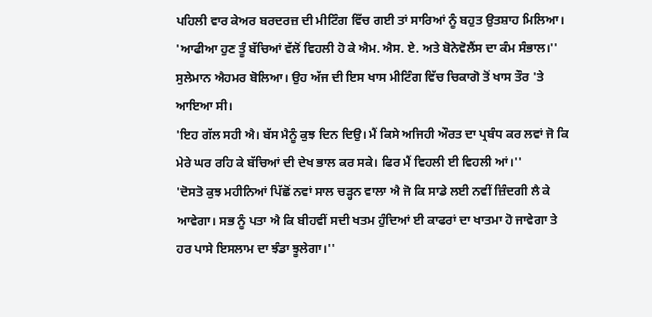ਪਹਿਲੀ ਵਾਰ ਕੇਅਰ ਬਰਦਰਜ਼ ਦੀ ਮੀਟਿੰਗ ਵਿੱਚ ਗਈ ਤਾਂ ਸਾਰਿਆਂ ਨੂੰ ਬਹੁਤ ਉਤਸ਼ਾਹ ਮਿਲਿਆ।
'ਆਫੀਆ ਹੁਣ ਤੂੰ ਬੱਚਿਆਂ ਵੱਲੋਂ ਵਿਹਲੀ ਹੋ ਕੇ ਐਮ. ਐਸ. ਏ. ਅਤੇ ਬੋਨੇਵੋਲੈਂਸ ਦਾ ਕੰਮ ਸੰਭਾਲ।'' ਸੁਲੇਮਾਨ ਐਹਮਰ ਬੋਲਿਆ। ਉਹ ਅੱਜ ਦੀ ਇਸ ਖਾਸ ਮੀਟਿੰਗ ਵਿੱਚ ਚਿਕਾਗੋ ਤੋਂ ਖਾਸ ਤੌਰ 'ਤੇ ਆਇਆ ਸੀ।
'ਇਹ ਗੱਲ ਸਹੀ ਐ। ਬੱਸ ਮੈਨੂੰ ਕੁਝ ਦਿਨ ਦਿਉ। ਮੈਂ ਕਿਸੇ ਅਜਿਹੀ ਔਰਤ ਦਾ ਪ੍ਰਬੰਧ ਕਰ ਲਵਾਂ ਜੋ ਕਿ ਮੇਰੇ ਘਰ ਰਹਿ ਕੇ ਬੱਚਿਆਂ ਦੀ ਦੇਖ ਭਾਲ ਕਰ ਸਕੇ। ਫਿਰ ਮੈਂ ਵਿਹਲੀ ਈ ਵਿਹਲੀ ਆਂ।''
'ਦੋਸਤੋ ਕੁਝ ਮਹੀਨਿਆਂ ਪਿੱਛੋਂ ਨਵਾਂ ਸਾਲ ਚੜ੍ਹਨ ਵਾਲਾ ਐ ਜੋ ਕਿ ਸਾਡੇ ਲਈ ਨਵੀਂ ਜ਼ਿੰਦਗੀ ਲੈ ਕੇ ਆਵੇਗਾ। ਸਭ ਨੂੰ ਪਤਾ ਐ ਕਿ ਬੀਹਵੀਂ ਸਦੀ ਖਤਮ ਹੁੰਦਿਆਂ ਈ ਕਾਫਰਾਂ ਦਾ ਖਾਤਮਾ ਹੋ ਜਾਵੇਗਾ ਤੇ ਹਰ ਪਾਸੇ ਇਸਲਾਮ ਦਾ ਝੰਡਾ ਝੂਲੇਗਾ।''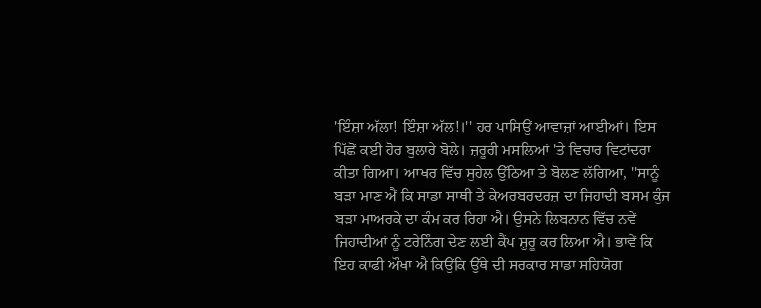'ਇੰਸ਼ਾ ਅੱਲਾ! ਇੰਸ਼ਾ ਅੱਲ!।'' ਹਰ ਪਾਸਿਉਂ ਆਵਾਜ਼ਾਂ ਆਈਆਂ। ਇਸ ਪਿੱਛੋਂ ਕਈ ਹੋਰ ਬੁਲਾਰੇ ਬੋਲੇ। ਜ਼ਰੂਰੀ ਮਸਲਿਆਂ 'ਤੇ ਵਿਚਾਰ ਵਿਟਾਂਦਰਾ ਕੀਤਾ ਗਿਆ। ਆਖਰ ਵਿੱਚ ਸੁਹੇਲ ਉੱਠਿਆ ਤੇ ਬੋਲਣ ਲੱਗਿਆ, ''ਸਾਨੂੰ ਬੜਾ ਮਾਣ ਐਂ ਕਿ ਸਾਡਾ ਸਾਥੀ ਤੇ ਕੇਅਰਬਰਦਰਜ਼ ਦਾ ਜਿਹਾਦੀ ਬਸਮ ਕੁੰਜ ਬੜਾ ਮਾਅਰਕੇ ਦਾ ਕੰਮ ਕਰ ਰਿਹਾ ਐ। ਉਸਨੇ ਲਿਬਨਾਨ ਵਿੱਚ ਨਵੇਂ ਜਿਹਾਦੀਆਂ ਨੂੰ ਟਰੇਨਿੰਗ ਦੇਣ ਲਈ ਕੈਂਪ ਸ਼ੁਰੂ ਕਰ ਲਿਆ ਐ। ਭਾਵੇਂ ਕਿ ਇਹ ਕਾਫੀ ਔਖਾ ਐ ਕਿਉਂਕਿ ਉੱਥੇ ਦੀ ਸਰਕਾਰ ਸਾਡਾ ਸਹਿਯੋਗ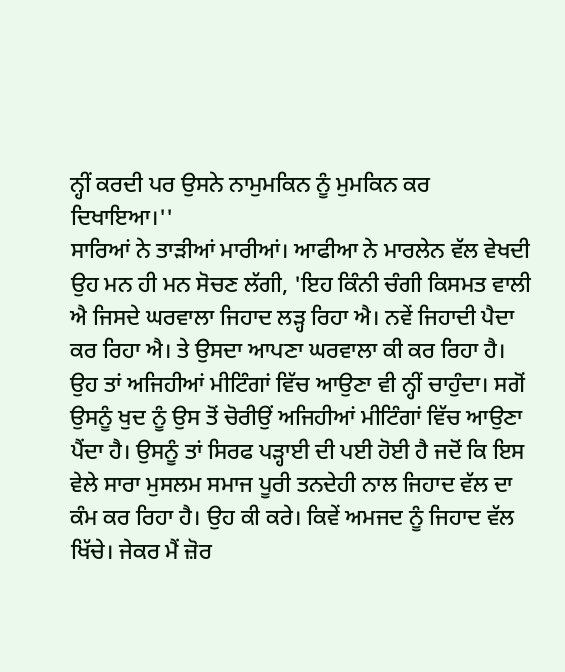ਨ੍ਹੀਂ ਕਰਦੀ ਪਰ ਉਸਨੇ ਨਾਮੁਮਕਿਨ ਨੂੰ ਮੁਮਕਿਨ ਕਰ ਦਿਖਾਇਆ।''
ਸਾਰਿਆਂ ਨੇ ਤਾੜੀਆਂ ਮਾਰੀਆਂ। ਆਫੀਆ ਨੇ ਮਾਰਲੇਨ ਵੱਲ ਵੇਖਦੀ ਉਹ ਮਨ ਹੀ ਮਨ ਸੋਚਣ ਲੱਗੀ, 'ਇਹ ਕਿੰਨੀ ਚੰਗੀ ਕਿਸਮਤ ਵਾਲੀ ਐ ਜਿਸਦੇ ਘਰਵਾਲਾ ਜਿਹਾਦ ਲੜ੍ਹ ਰਿਹਾ ਐ। ਨਵੇਂ ਜਿਹਾਦੀ ਪੈਦਾ ਕਰ ਰਿਹਾ ਐ। ਤੇ ਉਸਦਾ ਆਪਣਾ ਘਰਵਾਲਾ ਕੀ ਕਰ ਰਿਹਾ ਹੈ। ਉਹ ਤਾਂ ਅਜਿਹੀਆਂ ਮੀਟਿੰਗਾਂ ਵਿੱਚ ਆਉਣਾ ਵੀ ਨ੍ਹੀਂ ਚਾਹੁੰਦਾ। ਸਗੋਂ ਉਸਨੂੰ ਖੁਦ ਨੂੰ ਉਸ ਤੋਂ ਚੋਰੀਉਂ ਅਜਿਹੀਆਂ ਮੀਟਿੰਗਾਂ ਵਿੱਚ ਆਉਣਾ ਪੈਂਦਾ ਹੈ। ਉਸਨੂੰ ਤਾਂ ਸਿਰਫ ਪੜ੍ਹਾਈ ਦੀ ਪਈ ਹੋਈ ਹੈ ਜਦੋਂ ਕਿ ਇਸ ਵੇਲੇ ਸਾਰਾ ਮੁਸਲਮ ਸਮਾਜ ਪੂਰੀ ਤਨਦੇਹੀ ਨਾਲ ਜਿਹਾਦ ਵੱਲ ਦਾ ਕੰਮ ਕਰ ਰਿਹਾ ਹੈ। ਉਹ ਕੀ ਕਰੇ। ਕਿਵੇਂ ਅਮਜਦ ਨੂੰ ਜਿਹਾਦ ਵੱਲ ਖਿੱਚੇ। ਜੇਕਰ ਮੈਂ ਜ਼ੋਰ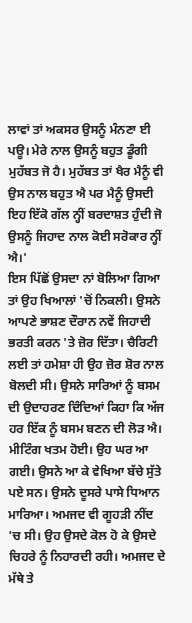ਲਾਵਾਂ ਤਾਂ ਅਕਸਰ ਉਸਨੂੰ ਮੰਨਣਾ ਈ ਪਊ। ਮੇਰੇ ਨਾਲ ਉਸਨੂੰ ਬਹੁਤ ਡੂੰਗੀ ਮੁਹੱਬਤ ਜੋ ਹੈ। ਮੁਹੱਬਤ ਤਾਂ ਖੈਰ ਮੈਨੂੰ ਵੀ ਉਸ ਨਾਲ ਬਹੁਤ ਐ ਪਰ ਮੈਨੂੰ ਉਸਦੀ ਇਹ ਇੱਕੋ ਗੱਲ ਨ੍ਹੀਂ ਬਰਦਾਸ਼ਤ ਹੁੰਦੀ ਜੋ ਉਸਨੂੰ ਜਿਹਾਦ ਨਾਲ ਕੋਈ ਸਰੋਕਾਰ ਨ੍ਹੀਂ ਐ।'
ਇਸ ਪਿੱਛੋਂ ਉਸਦਾ ਨਾਂ ਬੋਲਿਆ ਗਿਆ ਤਾਂ ਉਹ ਖਿਆਲਾਂ 'ਚੋਂ ਨਿਕਲੀ। ਉਸਨੇ ਆਪਣੇ ਭਾਸ਼ਣ ਦੌਰਾਨ ਨਵੇਂ ਜਿਹਾਦੀ ਭਰਤੀ ਕਰਨ 'ਤੇ ਜ਼ੋਰ ਦਿੱਤਾ। ਚੈਰਿਟੀ ਲਈ ਤਾਂ ਹਮੇਸ਼ਾ ਹੀ ਉਹ ਜ਼ੋਰ ਸ਼ੋਰ ਨਾਲ ਬੋਲਦੀ ਸੀ। ਉਸਨੇ ਸਾਰਿਆਂ ਨੂੰ ਬਸਮ ਦੀ ਉਦਾਹਰਣ ਦਿੰਦਿਆਂ ਕਿਹਾ ਕਿ ਅੱਜ ਹਰ ਇੱਕ ਨੂੰ ਬਸਮ ਬਣਨ ਦੀ ਲੋੜ ਐ।
ਮੀਟਿੰਗ ਖਤਮ ਹੋਈ। ਉਹ ਘਰ ਆ ਗਈ। ਉਸਨੇ ਆ ਕੇ ਵੇਖਿਆ ਬੱਚੇ ਸੁੱਤੇ ਪਏ ਸਨ। ਉਸਨੇ ਦੂਸਰੇ ਪਾਸੇ ਧਿਆਨ ਮਾਰਿਆ। ਅਮਜਦ ਵੀ ਗੂਹੜੀ ਨੀਂਦ 'ਚ ਸੀ। ਉਹ ਉਸਦੇ ਕੋਲ ਹੋ ਕੇ ਉਸਦੇ ਚਿਹਰੇ ਨੂੰ ਨਿਹਾਰਦੀ ਰਹੀ। ਅਮਜਦ ਦੇ ਮੱਥੇ ਤੇ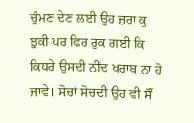ਚੁੰਮਣ ਦੇਣ ਲਈ ਉਹ ਜ਼ਰਾ ਕੁ ਝੁਕੀ ਪਰ ਫਿਰ ਰੁਕ ਗਈ ਕਿ ਕਿਧਰੇ ਉਸਦੀ ਨੀਂਦ ਖਰਾਬ ਨਾ ਹੋ ਜਾਵੇ। ਸੋਚਾਂ ਸੋਚਦੀ ਉਹ ਵੀ ਸੌਂ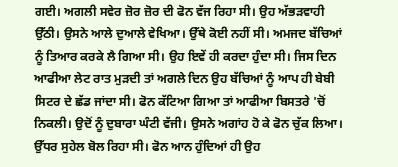ਗਈ। ਅਗਲੀ ਸਵੇਰ ਜ਼ੋਰ ਜ਼ੋਰ ਦੀ ਫੋਨ ਵੱਜ ਰਿਹਾ ਸੀ। ਉਹ ਅੱਭੜਵਾਹੀ ਉੱਠੀ। ਉਸਨੇ ਆਲੇ ਦੁਆਲੇ ਵੇਖਿਆ। ਉੱਥੇ ਕੋਈ ਨਹੀਂ ਸੀ। ਅਮਜਦ ਬੱਚਿਆਂ ਨੂੰ ਤਿਆਰ ਕਰਕੇ ਲੈ ਗਿਆ ਸੀ। ਉਹ ਇਵੇਂ ਹੀ ਕਰਦਾ ਹੁੰਦਾ ਸੀ। ਜਿਸ ਦਿਨ ਆਫੀਆ ਲੇਟ ਰਾਤ ਮੁੜਦੀ ਤਾਂ ਅਗਲੇ ਦਿਨ ਉਹ ਬੱਚਿਆਂ ਨੂੰ ਆਪ ਹੀ ਬੇਬੀ ਸਿਟਰ ਦੇ ਛੱਡ ਜਾਂਦਾ ਸੀ। ਫੋਨ ਕੱਟਿਆ ਗਿਆ ਤਾਂ ਆਫੀਆ ਬਿਸਤਰੇ 'ਚੋਂ ਨਿਕਲੀ। ਉਦੋਂ ਨੂੰ ਦੁਬਾਰਾ ਘੰਟੀ ਵੱਜੀ। ਉਸਨੇ ਅਗਾਂਹ ਹੋ ਕੇ ਫੋਨ ਚੁੱਕ ਲਿਆ। ਉੱਧਰ ਸੁਹੇਲ ਬੋਲ ਰਿਹਾ ਸੀ। ਫੋਨ ਆਨ ਹੁੰਦਿਆਂ ਹੀ ਉਹ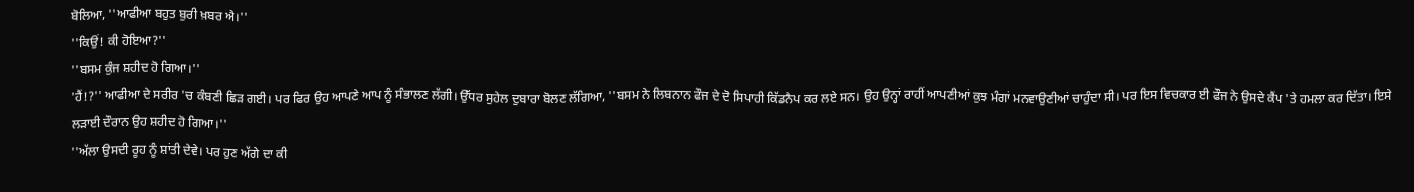ਬੋਲਿਆ, ''ਆਫੀਆ ਬਹੁਤ ਬੁਰੀ ਖ਼ਬਰ ਐ।''
''ਕਿਉਂ! ਕੀ ਹੋਇਆ?''
''ਬਸਮ ਕੁੰਜ ਸ਼ਹੀਦ ਹੋ ਗਿਆ।''
'ਹੈਂ!?'' ਆਫੀਆ ਦੇ ਸਰੀਰ 'ਚ ਕੰਬਣੀ ਛਿੜ ਗਈ। ਪਰ ਫਿਰ ਉਹ ਆਪਣੇ ਆਪ ਨੂੰ ਸੰਭਾਲਣ ਲੱਗੀ। ਉੱਧਰ ਸੁਹੇਲ ਦੁਬਾਰਾ ਬੋਲਣ ਲੱਗਿਆ, ''ਬਸਮ ਨੇ ਲਿਬਨਾਨ ਫੌਜ ਦੇ ਦੋ ਸਿਪਾਹੀ ਕਿੱਡਨੈਪ ਕਰ ਲਏ ਸਨ। ਉਹ ਉਨ੍ਹਾਂ ਰਾਹੀਂ ਆਪਣੀਆਂ ਕੁਝ ਮੰਗਾਂ ਮਨਵਾਉਣੀਆਂ ਚਾਹੁੰਦਾ ਸੀ। ਪਰ ਇਸ ਵਿਚਕਾਰ ਈ ਫੌਜ ਨੇ ਉਸਦੇ ਕੈਂਪ 'ਤੇ ਹਮਲਾ ਕਰ ਦਿੱਤਾ। ਇਸੇ ਲੜਾਈ ਦੌਰਾਨ ਉਹ ਸ਼ਹੀਦ ਹੋ ਗਿਆ।''
''ਅੱਲਾ ਉਸਦੀ ਰੂਹ ਨੂੰ ਸ਼ਾਂਤੀ ਦੇਵੇ। ਪਰ ਹੁਣ ਅੱਗੇ ਦਾ ਕੀ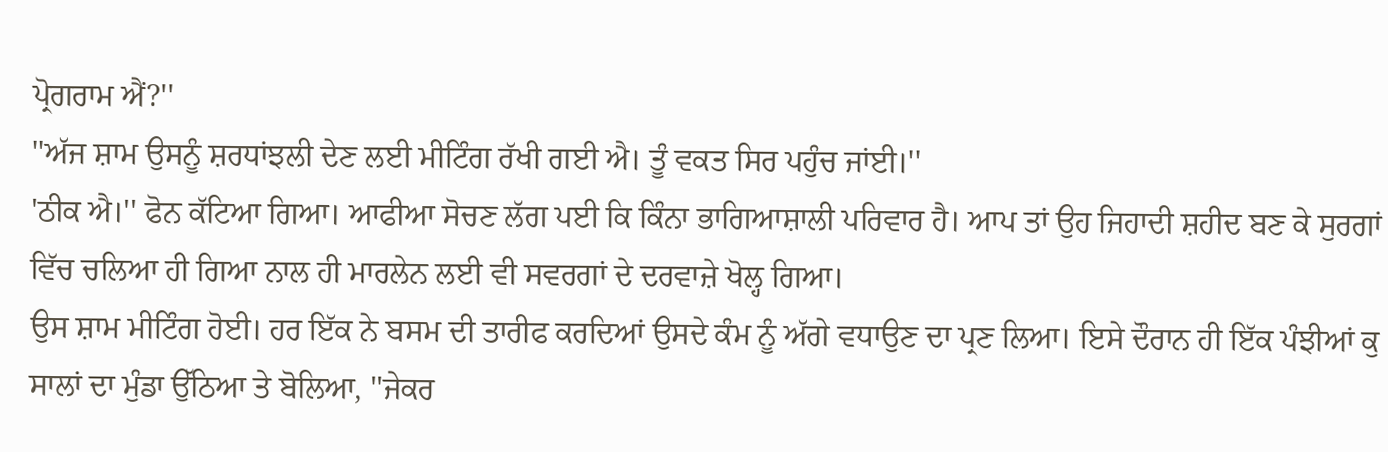ਪ੍ਰੋਗਰਾਮ ਐਂ?''
''ਅੱਜ ਸ਼ਾਮ ਉਸਨੂੰ ਸ਼ਰਧਾਂਝਲੀ ਦੇਣ ਲਈ ਮੀਟਿੰਗ ਰੱਖੀ ਗਈ ਐ। ਤੂੰ ਵਕਤ ਸਿਰ ਪਹੁੰਚ ਜਾਂਈ।''
'ਠੀਕ ਐ।'' ਫੋਨ ਕੱਟਿਆ ਗਿਆ। ਆਫੀਆ ਸੋਚਣ ਲੱਗ ਪਈ ਕਿ ਕਿੰਨਾ ਭਾਗਿਆਸ਼ਾਲੀ ਪਰਿਵਾਰ ਹੈ। ਆਪ ਤਾਂ ਉਹ ਜਿਹਾਦੀ ਸ਼ਹੀਦ ਬਣ ਕੇ ਸੁਰਗਾਂ ਵਿੱਚ ਚਲਿਆ ਹੀ ਗਿਆ ਨਾਲ ਹੀ ਮਾਰਲੇਨ ਲਈ ਵੀ ਸਵਰਗਾਂ ਦੇ ਦਰਵਾਜ਼ੇ ਖੋਲ੍ਹ ਗਿਆ।
ਉਸ ਸ਼ਾਮ ਮੀਟਿੰਗ ਹੋਈ। ਹਰ ਇੱਕ ਨੇ ਬਸਮ ਦੀ ਤਾਰੀਫ ਕਰਦਿਆਂ ਉਸਦੇ ਕੰਮ ਨੂੰ ਅੱਗੇ ਵਧਾਉਣ ਦਾ ਪ੍ਰਣ ਲਿਆ। ਇਸੇ ਦੌਰਾਨ ਹੀ ਇੱਕ ਪੰਝੀਆਂ ਕੁ ਸਾਲਾਂ ਦਾ ਮੁੰਡਾ ਉੱਠਿਆ ਤੇ ਬੋਲਿਆ, ''ਜੇਕਰ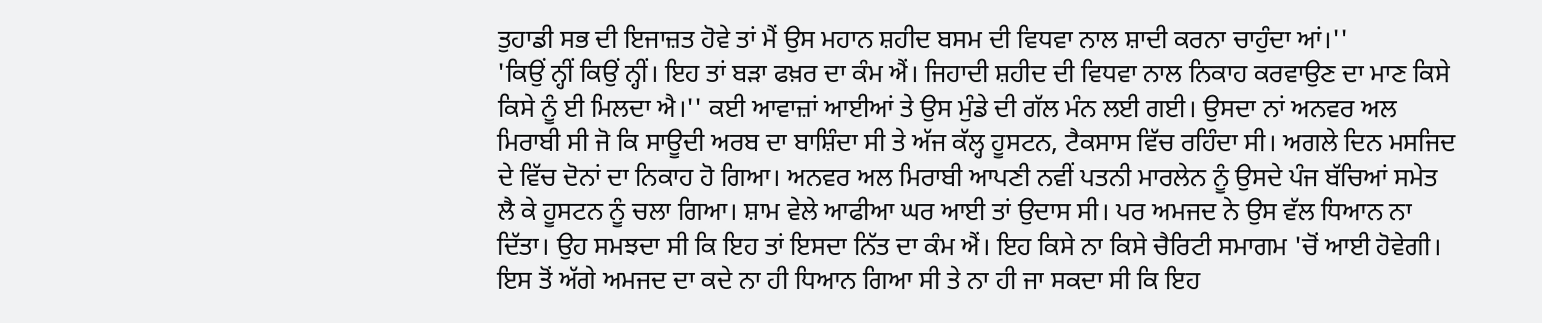ਤੁਹਾਡੀ ਸਭ ਦੀ ਇਜਾਜ਼ਤ ਹੋਵੇ ਤਾਂ ਮੈਂ ਉਸ ਮਹਾਨ ਸ਼ਹੀਦ ਬਸਮ ਦੀ ਵਿਧਵਾ ਨਾਲ ਸ਼ਾਦੀ ਕਰਨਾ ਚਾਹੁੰਦਾ ਆਂ।''
'ਕਿਉਂ ਨ੍ਹੀਂ ਕਿਉਂ ਨ੍ਹੀਂ। ਇਹ ਤਾਂ ਬੜਾ ਫਖ਼ਰ ਦਾ ਕੰਮ ਐਂ। ਜਿਹਾਦੀ ਸ਼ਹੀਦ ਦੀ ਵਿਧਵਾ ਨਾਲ ਨਿਕਾਹ ਕਰਵਾਉਣ ਦਾ ਮਾਣ ਕਿਸੇ ਕਿਸੇ ਨੂੰ ਈ ਮਿਲਦਾ ਐ।'' ਕਈ ਆਵਾਜ਼ਾਂ ਆਈਆਂ ਤੇ ਉਸ ਮੁੰਡੇ ਦੀ ਗੱਲ ਮੰਨ ਲਈ ਗਈ। ਉਸਦਾ ਨਾਂ ਅਨਵਰ ਅਲ ਮਿਰਾਬੀ ਸੀ ਜੋ ਕਿ ਸਾਊਦੀ ਅਰਬ ਦਾ ਬਾਸ਼ਿੰਦਾ ਸੀ ਤੇ ਅੱਜ ਕੱਲ੍ਹ ਹੂਸਟਨ, ਟੈਕਸਾਸ ਵਿੱਚ ਰਹਿੰਦਾ ਸੀ। ਅਗਲੇ ਦਿਨ ਮਸਜਿਦ ਦੇ ਵਿੱਚ ਦੋਨਾਂ ਦਾ ਨਿਕਾਹ ਹੋ ਗਿਆ। ਅਨਵਰ ਅਲ ਮਿਰਾਬੀ ਆਪਣੀ ਨਵੀਂ ਪਤਨੀ ਮਾਰਲੇਨ ਨੂੰ ਉਸਦੇ ਪੰਜ ਬੱਚਿਆਂ ਸਮੇਤ ਲੈ ਕੇ ਹੂਸਟਨ ਨੂੰ ਚਲਾ ਗਿਆ। ਸ਼ਾਮ ਵੇਲੇ ਆਫੀਆ ਘਰ ਆਈ ਤਾਂ ਉਦਾਸ ਸੀ। ਪਰ ਅਮਜਦ ਨੇ ਉਸ ਵੱਲ ਧਿਆਨ ਨਾ ਦਿੱਤਾ। ਉਹ ਸਮਝਦਾ ਸੀ ਕਿ ਇਹ ਤਾਂ ਇਸਦਾ ਨਿੱਤ ਦਾ ਕੰਮ ਐਂ। ਇਹ ਕਿਸੇ ਨਾ ਕਿਸੇ ਚੈਰਿਟੀ ਸਮਾਗਮ 'ਚੋਂ ਆਈ ਹੋਵੇਗੀ। ਇਸ ਤੋਂ ਅੱਗੇ ਅਮਜਦ ਦਾ ਕਦੇ ਨਾ ਹੀ ਧਿਆਨ ਗਿਆ ਸੀ ਤੇ ਨਾ ਹੀ ਜਾ ਸਕਦਾ ਸੀ ਕਿ ਇਹ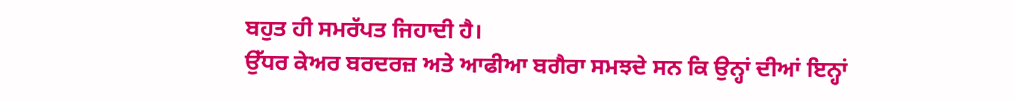ਬਹੁਤ ਹੀ ਸਮਰੱਪਤ ਜਿਹਾਦੀ ਹੈ।
ਉੱਧਰ ਕੇਅਰ ਬਰਦਰਜ਼ ਅਤੇ ਆਫੀਆ ਬਗੈਰਾ ਸਮਝਦੇ ਸਨ ਕਿ ਉਨ੍ਹਾਂ ਦੀਆਂ ਇਨ੍ਹਾਂ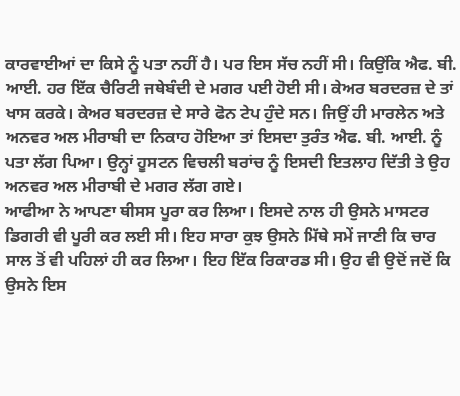ਕਾਰਵਾਈਆਂ ਦਾ ਕਿਸੇ ਨੂੰ ਪਤਾ ਨਹੀਂ ਹੈ। ਪਰ ਇਸ ਸੱਚ ਨਹੀਂ ਸੀ। ਕਿਉਂਕਿ ਐਫ. ਬੀ. ਆਈ. ਹਰ ਇੱਕ ਚੈਰਿਟੀ ਜਥੇਬੰਦੀ ਦੇ ਮਗਰ ਪਈ ਹੋਈ ਸੀ। ਕੇਅਰ ਬਰਦਰਜ਼ ਦੇ ਤਾਂ ਖਾਸ ਕਰਕੇ। ਕੇਅਰ ਬਰਦਰਜ਼ ਦੇ ਸਾਰੇ ਫੋਨ ਟੇਪ ਹੁੰਦੇ ਸਨ। ਜਿਉਂ ਹੀ ਮਾਰਲੇਨ ਅਤੇ ਅਨਵਰ ਅਲ ਮੀਰਾਬੀ ਦਾ ਨਿਕਾਹ ਹੋਇਆ ਤਾਂ ਇਸਦਾ ਤੁਰੰਤ ਐਫ. ਬੀ. ਆਈ. ਨੂੰ ਪਤਾ ਲੱਗ ਪਿਆ। ਉਨ੍ਹਾਂ ਹੂਸਟਨ ਵਿਚਲੀ ਬਰਾਂਚ ਨੂੰ ਇਸਦੀ ਇਤਲਾਹ ਦਿੱਤੀ ਤੇ ਉਹ ਅਨਵਰ ਅਲ ਮੀਰਾਬੀ ਦੇ ਮਗਰ ਲੱਗ ਗਏ।
ਆਫੀਆ ਨੇ ਆਪਣਾ ਥੀਸਸ ਪੂਰਾ ਕਰ ਲਿਆ। ਇਸਦੇ ਨਾਲ ਹੀ ਉਸਨੇ ਮਾਸਟਰ ਡਿਗਰੀ ਵੀ ਪੂਰੀ ਕਰ ਲਈ ਸੀ। ਇਹ ਸਾਰਾ ਕੁਝ ਉਸਨੇ ਮਿੱਥੇ ਸਮੇਂ ਜਾਣੀ ਕਿ ਚਾਰ ਸਾਲ ਤੋਂ ਵੀ ਪਹਿਲਾਂ ਹੀ ਕਰ ਲਿਆ। ਇਹ ਇੱਕ ਰਿਕਾਰਡ ਸੀ। ਉਹ ਵੀ ਉਦੋਂ ਜਦੋਂ ਕਿ ਉਸਨੇ ਇਸ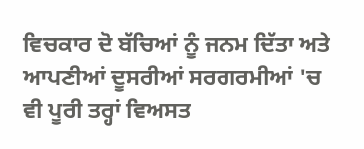ਵਿਚਕਾਰ ਦੋ ਬੱਚਿਆਂ ਨੂੰ ਜਨਮ ਦਿੱਤਾ ਅਤੇ ਆਪਣੀਆਂ ਦੂਸਰੀਆਂ ਸਰਗਰਮੀਆਂ 'ਚ ਵੀ ਪੂਰੀ ਤਰ੍ਹਾਂ ਵਿਅਸਤ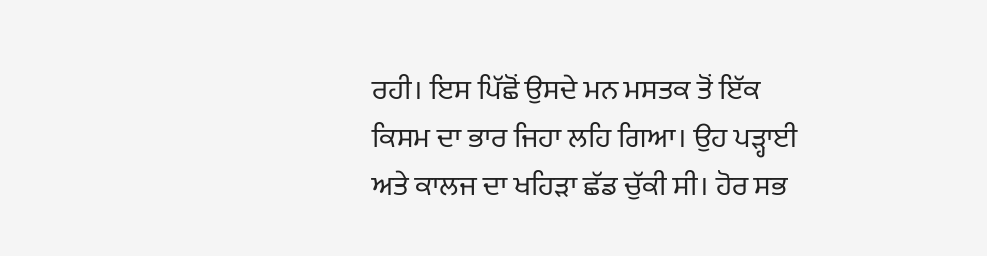ਰਹੀ। ਇਸ ਪਿੱਛੋਂ ਉਸਦੇ ਮਨ ਮਸਤਕ ਤੋਂ ਇੱਕ ਕਿਸਮ ਦਾ ਭਾਰ ਜਿਹਾ ਲਹਿ ਗਿਆ। ਉਹ ਪੜ੍ਹਾਈ ਅਤੇ ਕਾਲਜ ਦਾ ਖਹਿੜਾ ਛੱਡ ਚੁੱਕੀ ਸੀ। ਹੋਰ ਸਭ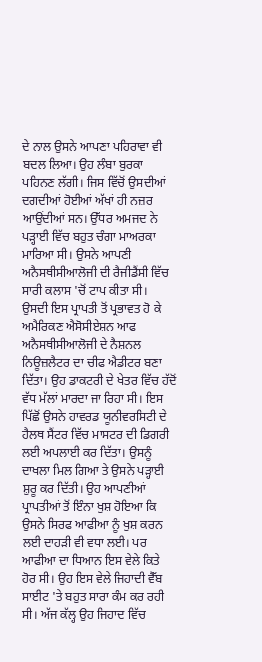ਦੇ ਨਾਲ ਉਸਨੇ ਆਪਣਾ ਪਹਿਰਾਵਾ ਵੀ ਬਦਲ ਲਿਆ। ਉਹ ਲੰਬਾ ਬੁਰਕਾ ਪਹਿਨਣ ਲੱਗੀ। ਜਿਸ ਵਿੱਚੋਂ ਉਸਦੀਆਂ ਦਗਦੀਆਂ ਹੋਈਆਂ ਅੱਖਾਂ ਹੀ ਨਜ਼ਰ ਆਉਂਦੀਆਂ ਸਨ। ਉੱਧਰ ਅਮਜਦ ਨੇ ਪੜ੍ਹਾਈ ਵਿੱਚ ਬਹੁਤ ਚੰਗਾ ਮਾਅਰਕਾ ਮਾਰਿਆ ਸੀ। ਉਸਨੇ ਆਪਣੀ ਅਨੈਸਥੀਸੀਆਲੋਜੀ ਦੀ ਰੈਜੀਡੈਂਸੀ ਵਿੱਚ ਸਾਰੀ ਕਲਾਸ 'ਚੋਂ ਟਾਪ ਕੀਤਾ ਸੀ। ਉਸਦੀ ਇਸ ਪ੍ਰਾਪਤੀ ਤੋਂ ਪ੍ਰਭਾਵਤ ਹੋ ਕੇ ਅਮੈਰਿਕਣ ਐਸੋਸੀਏਸ਼ਨ ਆਫ ਅਨੈਸਥੀਸੀਆਲੋਜੀ ਦੇ ਨੈਸ਼ਨਲ ਨਿਊਜ਼ਲੈਟਰ ਦਾ ਚੀਫ ਐਡੀਟਰ ਬਣਾ ਦਿੱਤਾ। ਉਹ ਡਾਕਟਰੀ ਦੇ ਖੇਤਰ ਵਿੱਚ ਹੱਦੋਂ ਵੱਧ ਮੱਲਾਂ ਮਾਰਦਾ ਜਾ ਰਿਹਾ ਸੀ। ਇਸ ਪਿੱਛੋਂ ਉਸਨੇ ਹਾਵਰਡ ਯੂਨੀਵਰਸਿਟੀ ਦੇ ਹੈਲਥ ਸੈਂਟਰ ਵਿੱਚ ਮਾਸਟਰ ਦੀ ਡਿਗਰੀ ਲਈ ਅਪਲਾਈ ਕਰ ਦਿੱਤਾ। ਉਸਨੂੰ ਦਾਖਲਾ ਮਿਲ ਗਿਆ ਤੇ ਉਸਨੇ ਪੜ੍ਹਾਈ ਸ਼ੁਰੂ ਕਰ ਦਿੱਤੀ। ਉਹ ਆਪਣੀਆਂ ਪ੍ਰਾਪਤੀਆਂ ਤੋਂ ਇੰਨਾ ਖੁਸ਼ ਹੋਇਆ ਕਿ ਉਸਨੇ ਸਿਰਫ ਆਫੀਆ ਨੂੰ ਖੁਸ਼ ਕਰਨ ਲਈ ਦਾਹੜੀ ਵੀ ਵਧਾ ਲਈ। ਪਰ ਆਫੀਆ ਦਾ ਧਿਆਨ ਇਸ ਵੇਲੇ ਕਿਤੇ ਹੋਰ ਸੀ। ਉਹ ਇਸ ਵੇਲੇ ਜਿਹਾਦੀ ਵੈੱਬ ਸਾਈਟ 'ਤੇ ਬਹੁਤ ਸਾਰਾ ਕੰਮ ਕਰ ਰਹੀ ਸੀ। ਅੱਜ ਕੱਲ੍ਹ ਉਹ ਜਿਹਾਦ ਵਿੱਚ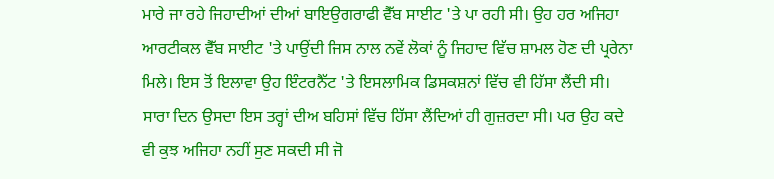ਮਾਰੇ ਜਾ ਰਹੇ ਜਿਹਾਦੀਆਂ ਦੀਆਂ ਬਾਇਉਗਰਾਫੀ ਵੈੱਬ ਸਾਈਟ 'ਤੇ ਪਾ ਰਹੀ ਸੀ। ਉਹ ਹਰ ਅਜਿਹਾ ਆਰਟੀਕਲ ਵੈੱਬ ਸਾਈਟ 'ਤੇ ਪਾਉਂਦੀ ਜਿਸ ਨਾਲ ਨਵੇਂ ਲੋਕਾਂ ਨੂੰ ਜਿਹਾਦ ਵਿੱਚ ਸ਼ਾਮਲ ਹੋਣ ਦੀ ਪ੍ਰਰੇਨਾ ਮਿਲੇ। ਇਸ ਤੋਂ ਇਲਾਵਾ ਉਹ ਇੰਟਰਨੈੱਟ 'ਤੇ ਇਸਲਾਮਿਕ ਡਿਸਕਸ਼ਨਾਂ ਵਿੱਚ ਵੀ ਹਿੱਸਾ ਲੈਂਦੀ ਸੀ। ਸਾਰਾ ਦਿਨ ਉਸਦਾ ਇਸ ਤਰ੍ਹਾਂ ਦੀਅ ਬਹਿਸਾਂ ਵਿੱਚ ਹਿੱਸਾ ਲੈਂਦਿਆਂ ਹੀ ਗੁਜ਼ਰਦਾ ਸੀ। ਪਰ ਉਹ ਕਦੇ ਵੀ ਕੁਝ ਅਜਿਹਾ ਨਹੀਂ ਸੁਣ ਸਕਦੀ ਸੀ ਜੋ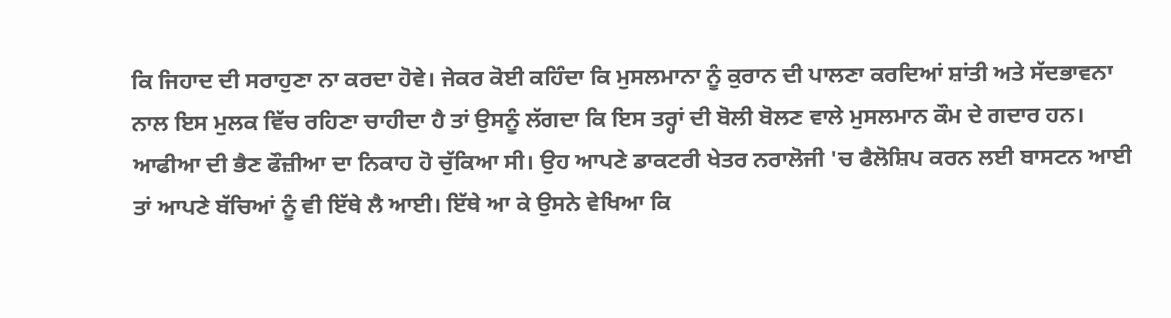ਕਿ ਜਿਹਾਦ ਦੀ ਸਰਾਹੁਣਾ ਨਾ ਕਰਦਾ ਹੋਵੇ। ਜੇਕਰ ਕੋਈ ਕਹਿੰਦਾ ਕਿ ਮੁਸਲਮਾਨਾ ਨੂੰ ਕੁਰਾਨ ਦੀ ਪਾਲਣਾ ਕਰਦਿਆਂ ਸ਼ਾਂਤੀ ਅਤੇ ਸੱਦਭਾਵਨਾ ਨਾਲ ਇਸ ਮੁਲਕ ਵਿੱਚ ਰਹਿਣਾ ਚਾਹੀਦਾ ਹੈ ਤਾਂ ਉਸਨੂੰ ਲੱਗਦਾ ਕਿ ਇਸ ਤਰ੍ਹਾਂ ਦੀ ਬੋਲੀ ਬੋਲਣ ਵਾਲੇ ਮੁਸਲਮਾਨ ਕੌਮ ਦੇ ਗਦਾਰ ਹਨ।
ਆਫੀਆ ਦੀ ਭੈਣ ਫੌਜ਼ੀਆ ਦਾ ਨਿਕਾਹ ਹੋ ਚੁੱਕਿਆ ਸੀ। ਉਹ ਆਪਣੇ ਡਾਕਟਰੀ ਖੇਤਰ ਨਰਾਲੋਜੀ 'ਚ ਫੈਲੋਸ਼ਿਪ ਕਰਨ ਲਈ ਬਾਸਟਨ ਆਈ ਤਾਂ ਆਪਣੇ ਬੱਚਿਆਂ ਨੂੰ ਵੀ ਇੱਥੇ ਲੈ ਆਈ। ਇੱਥੇ ਆ ਕੇ ਉਸਨੇ ਵੇਖਿਆ ਕਿ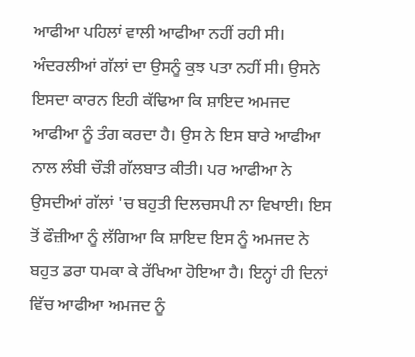ਆਫੀਆ ਪਹਿਲਾਂ ਵਾਲੀ ਆਫੀਆ ਨਹੀਂ ਰਹੀ ਸੀ। ਅੰਦਰਲੀਆਂ ਗੱਲਾਂ ਦਾ ਉਸਨੂੰ ਕੁਝ ਪਤਾ ਨਹੀਂ ਸੀ। ਉਸਨੇ ਇਸਦਾ ਕਾਰਨ ਇਹੀ ਕੱਢਿਆ ਕਿ ਸ਼ਾਇਦ ਅਮਜਦ ਆਫੀਆ ਨੂੰ ਤੰਗ ਕਰਦਾ ਹੈ। ਉਸ ਨੇ ਇਸ ਬਾਰੇ ਆਫੀਆ ਨਾਲ ਲੰਬੀ ਚੌੜੀ ਗੱਲਬਾਤ ਕੀਤੀ। ਪਰ ਆਫੀਆ ਨੇ ਉਸਦੀਆਂ ਗੱਲਾਂ 'ਚ ਬਹੁਤੀ ਦਿਲਚਸਪੀ ਨਾ ਵਿਖਾਈ। ਇਸ ਤੋਂ ਫੌਜ਼ੀਆ ਨੂੰ ਲੱਗਿਆ ਕਿ ਸ਼ਾਇਦ ਇਸ ਨੂੰ ਅਮਜਦ ਨੇ ਬਹੁਤ ਡਰਾ ਧਮਕਾ ਕੇ ਰੱਖਿਆ ਹੋਇਆ ਹੈ। ਇਨ੍ਹਾਂ ਹੀ ਦਿਨਾਂ ਵਿੱਚ ਆਫੀਆ ਅਮਜਦ ਨੂੰ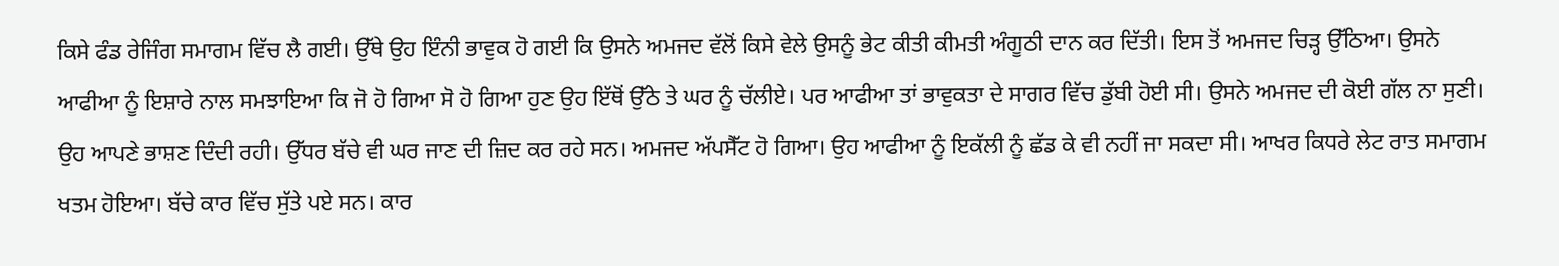ਕਿਸੇ ਫੰਡ ਰੇਜਿੰਗ ਸਮਾਗਮ ਵਿੱਚ ਲੈ ਗਈ। ਉੱਥੇ ਉਹ ਇੰਨੀ ਭਾਵੁਕ ਹੋ ਗਈ ਕਿ ਉਸਨੇ ਅਮਜਦ ਵੱਲੋਂ ਕਿਸੇ ਵੇਲੇ ਉਸਨੂੰ ਭੇਟ ਕੀਤੀ ਕੀਮਤੀ ਅੰਗੂਠੀ ਦਾਨ ਕਰ ਦਿੱਤੀ। ਇਸ ਤੋਂ ਅਮਜਦ ਚਿੜ੍ਹ ਉੱਠਿਆ। ਉਸਨੇ ਆਫੀਆ ਨੂੰ ਇਸ਼ਾਰੇ ਨਾਲ ਸਮਝਾਇਆ ਕਿ ਜੋ ਹੋ ਗਿਆ ਸੋ ਹੋ ਗਿਆ ਹੁਣ ਉਹ ਇੱਥੋਂ ਉੱਠੇ ਤੇ ਘਰ ਨੂੰ ਚੱਲੀਏ। ਪਰ ਆਫੀਆ ਤਾਂ ਭਾਵੁਕਤਾ ਦੇ ਸਾਗਰ ਵਿੱਚ ਡੁੱਬੀ ਹੋਈ ਸੀ। ਉਸਨੇ ਅਮਜਦ ਦੀ ਕੋਈ ਗੱਲ ਨਾ ਸੁਣੀ। ਉਹ ਆਪਣੇ ਭਾਸ਼ਣ ਦਿੰਦੀ ਰਹੀ। ਉੱਧਰ ਬੱਚੇ ਵੀ ਘਰ ਜਾਣ ਦੀ ਜ਼ਿਦ ਕਰ ਰਹੇ ਸਨ। ਅਮਜਦ ਅੱਪਸੈੱਟ ਹੋ ਗਿਆ। ਉਹ ਆਫੀਆ ਨੂੰ ਇਕੱਲੀ ਨੂੰ ਛੱਡ ਕੇ ਵੀ ਨਹੀਂ ਜਾ ਸਕਦਾ ਸੀ। ਆਖਰ ਕਿਧਰੇ ਲੇਟ ਰਾਤ ਸਮਾਗਮ ਖਤਮ ਹੋਇਆ। ਬੱਚੇ ਕਾਰ ਵਿੱਚ ਸੁੱਤੇ ਪਏ ਸਨ। ਕਾਰ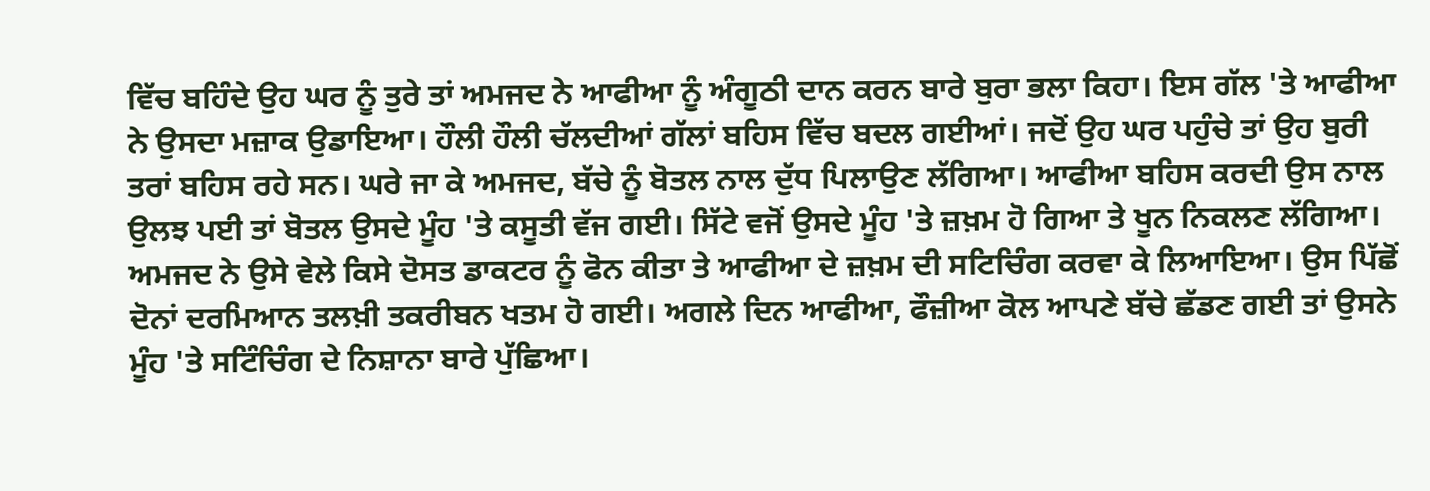ਵਿੱਚ ਬਹਿੰਦੇ ਉਹ ਘਰ ਨੂੰ ਤੁਰੇ ਤਾਂ ਅਮਜਦ ਨੇ ਆਫੀਆ ਨੂੰ ਅੰਗੂਠੀ ਦਾਨ ਕਰਨ ਬਾਰੇ ਬੁਰਾ ਭਲਾ ਕਿਹਾ। ਇਸ ਗੱਲ 'ਤੇ ਆਫੀਆ ਨੇ ਉਸਦਾ ਮਜ਼ਾਕ ਉਡਾਇਆ। ਹੌਲੀ ਹੌਲੀ ਚੱਲਦੀਆਂ ਗੱਲਾਂ ਬਹਿਸ ਵਿੱਚ ਬਦਲ ਗਈਆਂ। ਜਦੋਂ ਉਹ ਘਰ ਪਹੁੰਚੇ ਤਾਂ ਉਹ ਬੁਰੀ ਤਰਾਂ ਬਹਿਸ ਰਹੇ ਸਨ। ਘਰੇ ਜਾ ਕੇ ਅਮਜਦ, ਬੱਚੇ ਨੂੰ ਬੋਤਲ ਨਾਲ ਦੁੱਧ ਪਿਲਾਉਣ ਲੱਗਿਆ। ਆਫੀਆ ਬਹਿਸ ਕਰਦੀ ਉਸ ਨਾਲ ਉਲਝ ਪਈ ਤਾਂ ਬੋਤਲ ਉਸਦੇ ਮੂੰਹ 'ਤੇ ਕਸੂਤੀ ਵੱਜ ਗਈ। ਸਿੱਟੇ ਵਜੋਂ ਉਸਦੇ ਮੂੰਹ 'ਤੇ ਜ਼ਖ਼ਮ ਹੋ ਗਿਆ ਤੇ ਖੂਨ ਨਿਕਲਣ ਲੱਗਿਆ। ਅਮਜਦ ਨੇ ਉਸੇ ਵੇਲੇ ਕਿਸੇ ਦੋਸਤ ਡਾਕਟਰ ਨੂੰ ਫੋਨ ਕੀਤਾ ਤੇ ਆਫੀਆ ਦੇ ਜ਼ਖ਼ਮ ਦੀ ਸਟਿਚਿੰਗ ਕਰਵਾ ਕੇ ਲਿਆਇਆ। ਉਸ ਪਿੱਛੋਂ ਦੋਨਾਂ ਦਰਮਿਆਨ ਤਲਖ਼ੀ ਤਕਰੀਬਨ ਖਤਮ ਹੋ ਗਈ। ਅਗਲੇ ਦਿਨ ਆਫੀਆ, ਫੌਜ਼ੀਆ ਕੋਲ ਆਪਣੇ ਬੱਚੇ ਛੱਡਣ ਗਈ ਤਾਂ ਉਸਨੇ ਮੂੰਹ 'ਤੇ ਸਟਿੰਚਿੰਗ ਦੇ ਨਿਸ਼ਾਨਾ ਬਾਰੇ ਪੁੱਛਿਆ।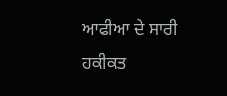ਆਫੀਆ ਦੇ ਸਾਰੀ ਹਕੀਕਤ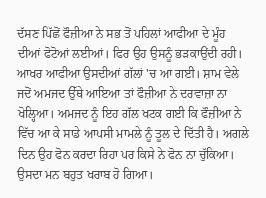ਦੱਸਣ ਪਿੱਛੋਂ ਫੌਜ਼ੀਆ ਨੇ ਸਭ ਤੋਂ ਪਹਿਲਾਂ ਆਫੀਆ ਦੇ ਮੂੰਹ ਦੀਆਂ ਫੋਟੋਆਂ ਲਈਆਂ। ਫਿਰ ਉਹ ਉਸਨੂੰ ਭੜਕਾਉਂਦੀ ਰਹੀ। ਆਖਰ ਆਫੀਆ ਉਸਦੀਆਂ ਗੱਲਾਂ 'ਚ ਆ ਗਈ। ਸ਼ਾਮ ਵੇਲੇ ਜਦੋਂ ਅਮਜਦ ਉੱਥੇ ਆਇਆ ਤਾਂ ਫੌਜ਼ੀਆ ਨੇ ਦਰਵਾਜ਼ਾ ਨਾ ਖੋਲ੍ਹਿਆ। ਅਮਜਦ ਨੂੰ ਇਹ ਗੱਲ ਖਟਕ ਗਈ ਕਿ ਫੌਜ਼ੀਆ ਨੇ ਵਿੱਚ ਆ ਕੇ ਸਾਡੇ ਆਪਸੀ ਮਾਮਲੇ ਨੂੰ ਤੂਲ ਦੇ ਦਿੱਤੀ ਹੈ। ਅਗਲੇ ਦਿਨ ਉਹ ਫੋਨ ਕਰਦਾ ਰਿਹਾ ਪਰ ਕਿਸੇ ਨੇ ਫੋਨ ਨਾ ਚੁੱਕਿਆ। ਉਸਦਾ ਮਨ ਬਹੁਤ ਖਰਾਬ ਹੋ ਗਿਆ।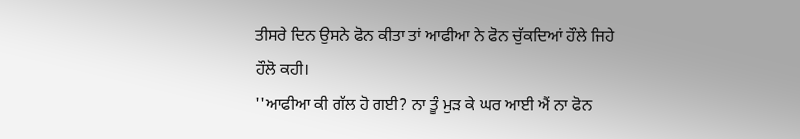ਤੀਸਰੇ ਦਿਨ ਉਸਨੇ ਫੋਨ ਕੀਤਾ ਤਾਂ ਆਫੀਆ ਨੇ ਫੋਨ ਚੁੱਕਦਿਆਂ ਹੌਲੇ ਜਿਹੇ ਹੌਲੋ ਕਹੀ।
''ਆਫੀਆ ਕੀ ਗੱਲ ਹੋ ਗਈ? ਨਾ ਤੂੰ ਮੁੜ ਕੇ ਘਰ ਆਈ ਐਂ ਨਾ ਫੋਨ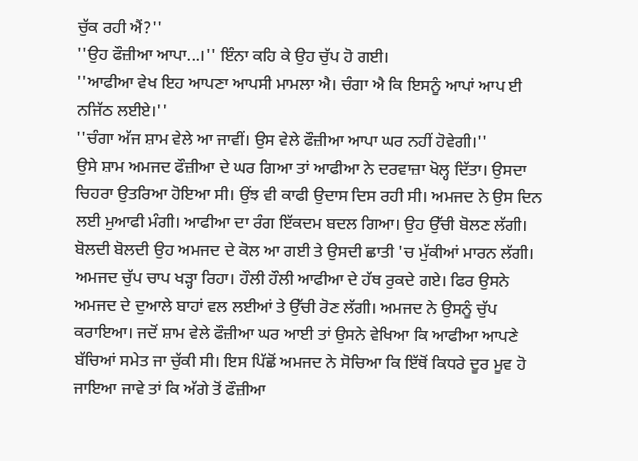ਚੁੱਕ ਰਹੀ ਐਂ?''
''ਉਹ ਫੌਜ਼ੀਆ ਆਪਾ...।'' ਇੰਨਾ ਕਹਿ ਕੇ ਉਹ ਚੁੱਪ ਹੋ ਗਈ।
''ਆਫੀਆ ਵੇਖ ਇਹ ਆਪਣਾ ਆਪਸੀ ਮਾਮਲਾ ਐ। ਚੰਗਾ ਐ ਕਿ ਇਸਨੂੰ ਆਪਾਂ ਆਪ ਈ ਨਜਿੱਠ ਲਈਏ।''
''ਚੰਗਾ ਅੱਜ ਸ਼ਾਮ ਵੇਲੇ ਆ ਜਾਵੀਂ। ਉਸ ਵੇਲੇ ਫੌਜ਼ੀਆ ਆਪਾ ਘਰ ਨਹੀਂ ਹੋਵੇਗੀ।''
ਉਸੇ ਸ਼ਾਮ ਅਮਜਦ ਫੌਜ਼ੀਆ ਦੇ ਘਰ ਗਿਆ ਤਾਂ ਆਫੀਆ ਨੇ ਦਰਵਾਜ਼ਾ ਖੋਲ੍ਹ ਦਿੱਤਾ। ਉਸਦਾ ਚਿਹਰਾ ਉਤਰਿਆ ਹੋਇਆ ਸੀ। ਉਂਝ ਵੀ ਕਾਫੀ ਉਦਾਸ ਦਿਸ ਰਹੀ ਸੀ। ਅਮਜਦ ਨੇ ਉਸ ਦਿਨ ਲਈ ਮੁਆਫੀ ਮੰਗੀ। ਆਫੀਆ ਦਾ ਰੰਗ ਇੱਕਦਮ ਬਦਲ ਗਿਆ। ਉਹ ਉੱਚੀ ਬੋਲਣ ਲੱਗੀ। ਬੋਲਦੀ ਬੋਲਦੀ ਉਹ ਅਮਜਦ ਦੇ ਕੋਲ ਆ ਗਈ ਤੇ ਉਸਦੀ ਛਾਤੀ 'ਚ ਮੁੱਕੀਆਂ ਮਾਰਨ ਲੱਗੀ। ਅਮਜਦ ਚੁੱਪ ਚਾਪ ਖੜ੍ਹਾ ਰਿਹਾ। ਹੌਲੀ ਹੌਲੀ ਆਫੀਆ ਦੇ ਹੱਥ ਰੁਕਦੇ ਗਏ। ਫਿਰ ਉਸਨੇ ਅਮਜਦ ਦੇ ਦੁਆਲੇ ਬਾਹਾਂ ਵਲ ਲਈਆਂ ਤੇ ਉੱਚੀ ਰੋਣ ਲੱਗੀ। ਅਮਜਦ ਨੇ ਉਸਨੂੰ ਚੁੱਪ ਕਰਾਇਆ। ਜਦੋਂ ਸ਼ਾਮ ਵੇਲੇ ਫੌਜ਼ੀਆ ਘਰ ਆਈ ਤਾਂ ਉਸਨੇ ਵੇਖਿਆ ਕਿ ਆਫੀਆ ਆਪਣੇ ਬੱਚਿਆਂ ਸਮੇਤ ਜਾ ਚੁੱਕੀ ਸੀ। ਇਸ ਪਿੱਛੋਂ ਅਮਜਦ ਨੇ ਸੋਚਿਆ ਕਿ ਇੱਥੋਂ ਕਿਧਰੇ ਦੂਰ ਮੂਵ ਹੋ ਜਾਇਆ ਜਾਵੇ ਤਾਂ ਕਿ ਅੱਗੇ ਤੋਂ ਫੌਜ਼ੀਆ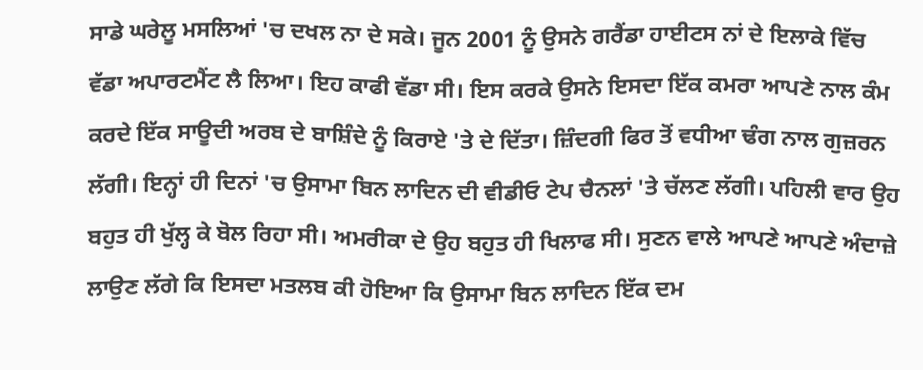ਸਾਡੇ ਘਰੇਲੂ ਮਸਲਿਆਂ 'ਚ ਦਖਲ ਨਾ ਦੇ ਸਕੇ। ਜੂਨ 2001 ਨੂੰ ਉਸਨੇ ਗਰੈਂਡਾ ਹਾਈਟਸ ਨਾਂ ਦੇ ਇਲਾਕੇ ਵਿੱਚ ਵੱਡਾ ਅਪਾਰਟਮੈਂਟ ਲੈ ਲਿਆ। ਇਹ ਕਾਫੀ ਵੱਡਾ ਸੀ। ਇਸ ਕਰਕੇ ਉਸਨੇ ਇਸਦਾ ਇੱਕ ਕਮਰਾ ਆਪਣੇ ਨਾਲ ਕੰਮ ਕਰਦੇ ਇੱਕ ਸਾਊਦੀ ਅਰਬ ਦੇ ਬਾਸ਼ਿੰਦੇ ਨੂੰ ਕਿਰਾਏ 'ਤੇ ਦੇ ਦਿੱਤਾ। ਜ਼ਿੰਦਗੀ ਫਿਰ ਤੋਂ ਵਧੀਆ ਢੰਗ ਨਾਲ ਗੁਜ਼ਰਨ ਲੱਗੀ। ਇਨ੍ਹਾਂ ਹੀ ਦਿਨਾਂ 'ਚ ਉਸਾਮਾ ਬਿਨ ਲਾਦਿਨ ਦੀ ਵੀਡੀਓ ਟੇਪ ਚੈਨਲਾਂ 'ਤੇ ਚੱਲਣ ਲੱਗੀ। ਪਹਿਲੀ ਵਾਰ ਉਹ ਬਹੁਤ ਹੀ ਖੁੱਲ੍ਹ ਕੇ ਬੋਲ ਰਿਹਾ ਸੀ। ਅਮਰੀਕਾ ਦੇ ਉਹ ਬਹੁਤ ਹੀ ਖਿਲਾਫ ਸੀ। ਸੁਣਨ ਵਾਲੇ ਆਪਣੇ ਆਪਣੇ ਅੰਦਾਜ਼ੇ ਲਾਉਣ ਲੱਗੇ ਕਿ ਇਸਦਾ ਮਤਲਬ ਕੀ ਹੋਇਆ ਕਿ ਉਸਾਮਾ ਬਿਨ ਲਾਦਿਨ ਇੱਕ ਦਮ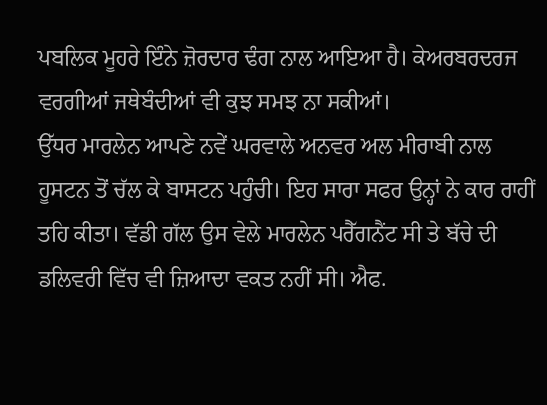ਪਬਲਿਕ ਮੂਹਰੇ ਇੰਨੇ ਜ਼ੋਰਦਾਰ ਢੰਗ ਨਾਲ ਆਇਆ ਹੈ। ਕੇਅਰਬਰਦਰਜ ਵਰਗੀਆਂ ਜਥੇਬੰਦੀਆਂ ਵੀ ਕੁਝ ਸਮਝ ਨਾ ਸਕੀਆਂ।
ਉੱਧਰ ਮਾਰਲੇਨ ਆਪਣੇ ਨਵੇਂ ਘਰਵਾਲੇ ਅਨਵਰ ਅਲ ਮੀਰਾਬੀ ਨਾਲ ਹੂਸਟਨ ਤੋਂ ਚੱਲ ਕੇ ਬਾਸਟਨ ਪਹੁੰਚੀ। ਇਹ ਸਾਰਾ ਸਫਰ ਉਨ੍ਹਾਂ ਨੇ ਕਾਰ ਰਾਹੀਂ ਤਹਿ ਕੀਤਾ। ਵੱਡੀ ਗੱਲ ਉਸ ਵੇਲੇ ਮਾਰਲੇਨ ਪਰੈੱਗਨੈਂਟ ਸੀ ਤੇ ਬੱਚੇ ਦੀ ਡਲਿਵਰੀ ਵਿੱਚ ਵੀ ਜ਼ਿਆਦਾ ਵਕਤ ਨਹੀਂ ਸੀ। ਐਫ.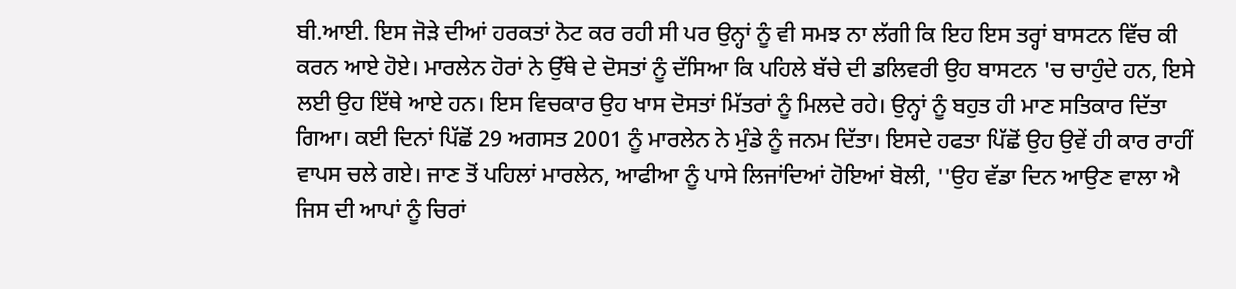ਬੀ.ਆਈ. ਇਸ ਜੋੜੇ ਦੀਆਂ ਹਰਕਤਾਂ ਨੋਟ ਕਰ ਰਹੀ ਸੀ ਪਰ ਉਨ੍ਹਾਂ ਨੂੰ ਵੀ ਸਮਝ ਨਾ ਲੱਗੀ ਕਿ ਇਹ ਇਸ ਤਰ੍ਹਾਂ ਬਾਸਟਨ ਵਿੱਚ ਕੀ ਕਰਨ ਆਏ ਹੋਏ। ਮਾਰਲੇਨ ਹੋਰਾਂ ਨੇ ਉੱਥੇ ਦੇ ਦੋਸਤਾਂ ਨੂੰ ਦੱਸਿਆ ਕਿ ਪਹਿਲੇ ਬੱਚੇ ਦੀ ਡਲਿਵਰੀ ਉਹ ਬਾਸਟਨ 'ਚ ਚਾਹੁੰਦੇ ਹਨ, ਇਸੇ ਲਈ ਉਹ ਇੱਥੇ ਆਏ ਹਨ। ਇਸ ਵਿਚਕਾਰ ਉਹ ਖਾਸ ਦੋਸਤਾਂ ਮਿੱਤਰਾਂ ਨੂੰ ਮਿਲਦੇ ਰਹੇ। ਉਨ੍ਹਾਂ ਨੂੰ ਬਹੁਤ ਹੀ ਮਾਣ ਸਤਿਕਾਰ ਦਿੱਤਾ ਗਿਆ। ਕਈ ਦਿਨਾਂ ਪਿੱਛੋਂ 29 ਅਗਸਤ 2001 ਨੂੰ ਮਾਰਲੇਨ ਨੇ ਮੁੰਡੇ ਨੂੰ ਜਨਮ ਦਿੱਤਾ। ਇਸਦੇ ਹਫਤਾ ਪਿੱਛੋਂ ਉਹ ਉਵੇਂ ਹੀ ਕਾਰ ਰਾਹੀਂ ਵਾਪਸ ਚਲੇ ਗਏ। ਜਾਣ ਤੋਂ ਪਹਿਲਾਂ ਮਾਰਲੇਨ, ਆਫੀਆ ਨੂੰ ਪਾਸੇ ਲਿਜਾਂਦਿਆਂ ਹੋਇਆਂ ਬੋਲੀ, ''ਉਹ ਵੱਡਾ ਦਿਨ ਆਉਣ ਵਾਲਾ ਐ ਜਿਸ ਦੀ ਆਪਾਂ ਨੂੰ ਚਿਰਾਂ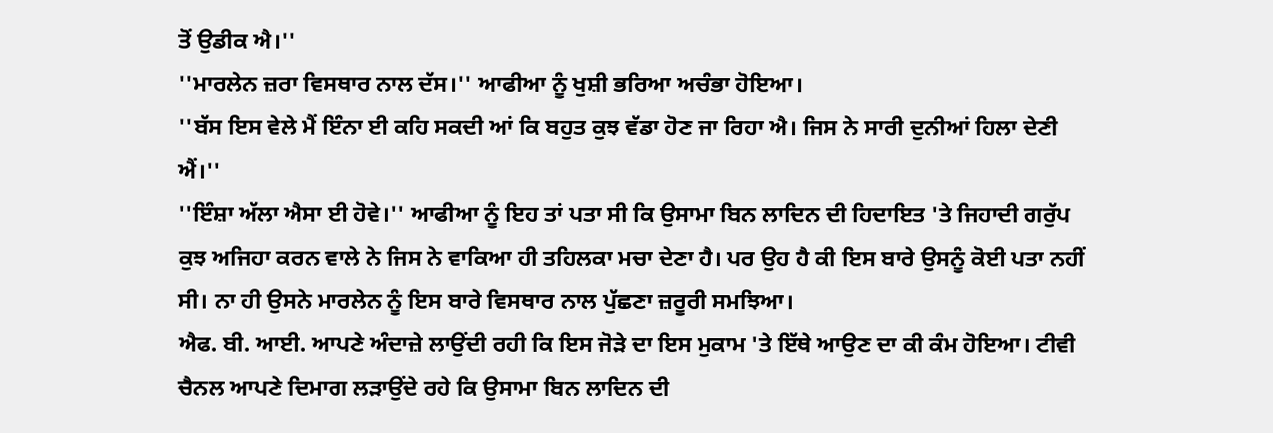ਤੋਂ ਉਡੀਕ ਐ।''
''ਮਾਰਲੇਨ ਜ਼ਰਾ ਵਿਸਥਾਰ ਨਾਲ ਦੱਸ।'' ਆਫੀਆ ਨੂੰ ਖੁਸ਼ੀ ਭਰਿਆ ਅਚੰਭਾ ਹੋਇਆ।
''ਬੱਸ ਇਸ ਵੇਲੇ ਮੈਂ ਇੰਨਾ ਈ ਕਹਿ ਸਕਦੀ ਆਂ ਕਿ ਬਹੁਤ ਕੁਝ ਵੱਡਾ ਹੋਣ ਜਾ ਰਿਹਾ ਐ। ਜਿਸ ਨੇ ਸਾਰੀ ਦੁਨੀਆਂ ਹਿਲਾ ਦੇਣੀ ਐਂ।''
''ਇੰਸ਼ਾ ਅੱਲਾ ਐਸਾ ਈ ਹੋਵੇ।'' ਆਫੀਆ ਨੂੰ ਇਹ ਤਾਂ ਪਤਾ ਸੀ ਕਿ ਉਸਾਮਾ ਬਿਨ ਲਾਦਿਨ ਦੀ ਹਿਦਾਇਤ 'ਤੇ ਜਿਹਾਦੀ ਗਰੁੱਪ ਕੁਝ ਅਜਿਹਾ ਕਰਨ ਵਾਲੇ ਨੇ ਜਿਸ ਨੇ ਵਾਕਿਆ ਹੀ ਤਹਿਲਕਾ ਮਚਾ ਦੇਣਾ ਹੈ। ਪਰ ਉਹ ਹੈ ਕੀ ਇਸ ਬਾਰੇ ਉਸਨੂੰ ਕੋਈ ਪਤਾ ਨਹੀਂ ਸੀ। ਨਾ ਹੀ ਉਸਨੇ ਮਾਰਲੇਨ ਨੂੰ ਇਸ ਬਾਰੇ ਵਿਸਥਾਰ ਨਾਲ ਪੁੱਛਣਾ ਜ਼ਰੂਰੀ ਸਮਝਿਆ।
ਐਫ. ਬੀ. ਆਈ. ਆਪਣੇ ਅੰਦਾਜ਼ੇ ਲਾਉਂਦੀ ਰਹੀ ਕਿ ਇਸ ਜੋੜੇ ਦਾ ਇਸ ਮੁਕਾਮ 'ਤੇ ਇੱਥੇ ਆਉਣ ਦਾ ਕੀ ਕੰਮ ਹੋਇਆ। ਟੀਵੀ ਚੈਨਲ ਆਪਣੇ ਦਿਮਾਗ ਲੜਾਉਂਦੇ ਰਹੇ ਕਿ ਉਸਾਮਾ ਬਿਨ ਲਾਦਿਨ ਦੀ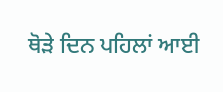ਥੋੜੇ ਦਿਨ ਪਹਿਲਾਂ ਆਈ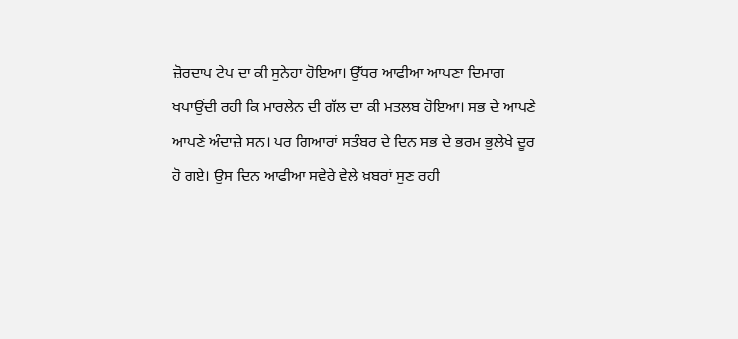ਜ਼ੋਰਦਾਪ ਟੇਪ ਦਾ ਕੀ ਸੁਨੇਹਾ ਹੋਇਆ। ਉੱਧਰ ਆਫੀਆ ਆਪਣਾ ਦਿਮਾਗ ਖਪਾਉਂਦੀ ਰਹੀ ਕਿ ਮਾਰਲੇਨ ਦੀ ਗੱਲ ਦਾ ਕੀ ਮਤਲਬ ਹੋਇਆ। ਸਭ ਦੇ ਆਪਣੇ ਆਪਣੇ ਅੰਦਾਜ਼ੇ ਸਨ। ਪਰ ਗਿਆਰਾਂ ਸਤੰਬਰ ਦੇ ਦਿਨ ਸਭ ਦੇ ਭਰਮ ਭੁਲੇਖੇ ਦੂਰ ਹੋ ਗਏ। ਉਸ ਦਿਨ ਆਫੀਆ ਸਵੇਰੇ ਵੇਲੇ ਖ਼ਬਰਾਂ ਸੁਣ ਰਹੀ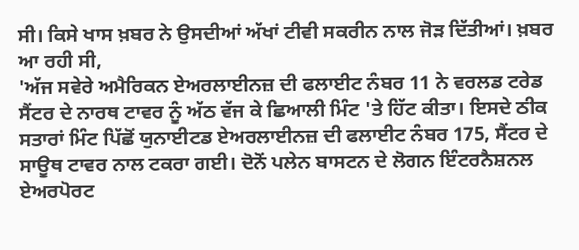ਸੀ। ਕਿਸੇ ਖਾਸ ਖ਼ਬਰ ਨੇ ਉਸਦੀਆਂ ਅੱਖਾਂ ਟੀਵੀ ਸਕਰੀਨ ਨਾਲ ਜੋੜ ਦਿੱਤੀਆਂ। ਖ਼ਬਰ ਆ ਰਹੀ ਸੀ,
'ਅੱਜ ਸਵੇਰੇ ਅਮੈਰਿਕਨ ਏਅਰਲਾਈਨਜ਼ ਦੀ ਫਲਾਈਟ ਨੰਬਰ 11 ਨੇ ਵਰਲਡ ਟਰੇਡ ਸੈਂਟਰ ਦੇ ਨਾਰਥ ਟਾਵਰ ਨੂੰ ਅੱਠ ਵੱਜ ਕੇ ਛਿਆਲੀ ਮਿੰਟ 'ਤੇ ਹਿੱਟ ਕੀਤਾ। ਇਸਦੇ ਠੀਕ ਸਤਾਰਾਂ ਮਿੰਟ ਪਿੱਛੋਂ ਯੁਨਾਈਟਡ ਏਅਰਲਾਈਨਜ਼ ਦੀ ਫਲਾਈਟ ਨੰਬਰ 175, ਸੈਂਟਰ ਦੇ ਸਾਊਥ ਟਾਵਰ ਨਾਲ ਟਕਰਾ ਗਈ। ਦੋਨੋਂ ਪਲੇਨ ਬਾਸਟਨ ਦੇ ਲੋਗਨ ਇੰਟਰਨੈਸ਼ਨਲ ਏਅਰਪੋਰਟ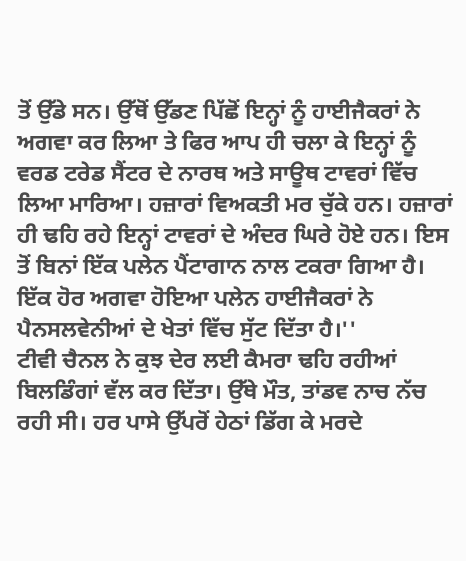ਤੋਂ ਉੱਡੇ ਸਨ। ਉੱਥੋਂ ਉੱਡਣ ਪਿੱਛੋਂ ਇਨ੍ਹਾਂ ਨੂੰ ਹਾਈਜੈਕਰਾਂ ਨੇ ਅਗਵਾ ਕਰ ਲਿਆ ਤੇ ਫਿਰ ਆਪ ਹੀ ਚਲਾ ਕੇ ਇਨ੍ਹਾਂ ਨੂੰ ਵਰਡ ਟਰੇਡ ਸੈਂਟਰ ਦੇ ਨਾਰਥ ਅਤੇ ਸਾਊਥ ਟਾਵਰਾਂ ਵਿੱਚ ਲਿਆ ਮਾਰਿਆ। ਹਜ਼ਾਰਾਂ ਵਿਅਕਤੀ ਮਰ ਚੁੱਕੇ ਹਨ। ਹਜ਼ਾਰਾਂ ਹੀ ਢਹਿ ਰਹੇ ਇਨ੍ਹਾਂ ਟਾਵਰਾਂ ਦੇ ਅੰਦਰ ਘਿਰੇ ਹੋਏ ਹਨ। ਇਸ ਤੋਂ ਬਿਨਾਂ ਇੱਕ ਪਲੇਨ ਪੈਂਟਾਗਾਨ ਨਾਲ ਟਕਰਾ ਗਿਆ ਹੈ। ਇੱਕ ਹੋਰ ਅਗਵਾ ਹੋਇਆ ਪਲੇਨ ਹਾਈਜੈਕਰਾਂ ਨੇ ਪੈਨਸਲਵੇਨੀਆਂ ਦੇ ਖੇਤਾਂ ਵਿੱਚ ਸੁੱਟ ਦਿੱਤਾ ਹੈ।''
ਟੀਵੀ ਚੈਨਲ ਨੇ ਕੁਝ ਦੇਰ ਲਈ ਕੈਮਰਾ ਢਹਿ ਰਹੀਆਂ ਬਿਲਡਿੰਗਾਂ ਵੱਲ ਕਰ ਦਿੱਤਾ। ਉੱਥੇ ਮੌਤ, ਤਾਂਡਵ ਨਾਚ ਨੱਚ ਰਹੀ ਸੀ। ਹਰ ਪਾਸੇ ਉੱਪਰੋਂ ਹੇਠਾਂ ਡਿੱਗ ਕੇ ਮਰਦੇ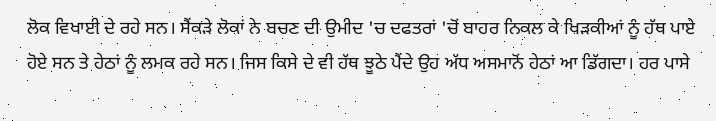ਲੋਕ ਵਿਖਾਈ ਦੇ ਰਹੇ ਸਨ। ਸੈਂਕੜੇ ਲੋਕਾਂ ਨੇ ਬਚਣ ਦੀ ਉਮੀਦ 'ਚ ਦਫਤਰਾਂ 'ਚੋਂ ਬਾਹਰ ਨਿਕਲ ਕੇ ਖਿੜਕੀਆਂ ਨੂੰ ਹੱਥ ਪਾਏ ਹੋਏ ਸਨ ਤੇ ਹੇਠਾਂ ਨੂੰ ਲਮਕ ਰਹੇ ਸਨ। ਜਿਸ ਕਿਸੇ ਦੇ ਵੀ ਹੱਥ ਝੂਠੇ ਪੈਂਦੇ ਉਹ ਅੱਧ ਅਸਮਾਨੋਂ ਹੇਠਾਂ ਆ ਡਿੱਗਦਾ। ਹਰ ਪਾਸੇ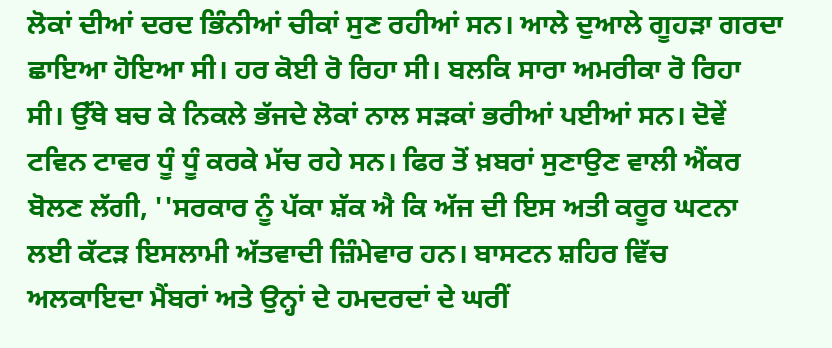ਲੋਕਾਂ ਦੀਆਂ ਦਰਦ ਭਿੰਨੀਆਂ ਚੀਕਾਂ ਸੁਣ ਰਹੀਆਂ ਸਨ। ਆਲੇ ਦੁਆਲੇ ਗੂਹੜਾ ਗਰਦਾ ਛਾਇਆ ਹੋਇਆ ਸੀ। ਹਰ ਕੋਈ ਰੋ ਰਿਹਾ ਸੀ। ਬਲਕਿ ਸਾਰਾ ਅਮਰੀਕਾ ਰੋ ਰਿਹਾ ਸੀ। ਉੱਥੇ ਬਚ ਕੇ ਨਿਕਲੇ ਭੱਜਦੇ ਲੋਕਾਂ ਨਾਲ ਸੜਕਾਂ ਭਰੀਆਂ ਪਈਆਂ ਸਨ। ਦੋਵੇਂ ਟਵਿਨ ਟਾਵਰ ਧੂੰ ਧੂੰ ਕਰਕੇ ਮੱਚ ਰਹੇ ਸਨ। ਫਿਰ ਤੋਂ ਖ਼ਬਰਾਂ ਸੁਣਾਉਣ ਵਾਲੀ ਐਂਕਰ ਬੋਲਣ ਲੱਗੀ, ''ਸਰਕਾਰ ਨੂੰ ਪੱਕਾ ਸ਼ੱਕ ਐ ਕਿ ਅੱਜ ਦੀ ਇਸ ਅਤੀ ਕਰੂਰ ਘਟਨਾ ਲਈ ਕੱਟੜ ਇਸਲਾਮੀ ਅੱਤਵਾਦੀ ਜ਼ਿੰਮੇਵਾਰ ਹਨ। ਬਾਸਟਨ ਸ਼ਹਿਰ ਵਿੱਚ ਅਲਕਾਇਦਾ ਮੈਂਬਰਾਂ ਅਤੇ ਉਨ੍ਹਾਂ ਦੇ ਹਮਦਰਦਾਂ ਦੇ ਘਰੀਂ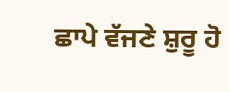ਛਾਪੇ ਵੱਜਣੇ ਸ਼ੁਰੂ ਹੋ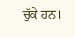ਚੁੱਕੇ ਹਨ।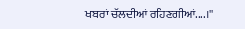ਖਬਰਾਂ ਚੱਲਦੀਆਂ ਰਹਿਣਗੀਆਂ....।''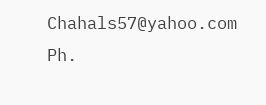Chahals57@yahoo.com
Ph.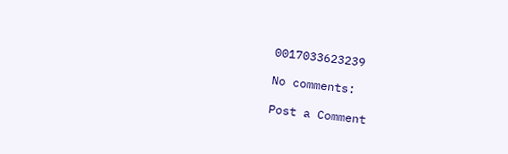0017033623239

No comments:

Post a Comment